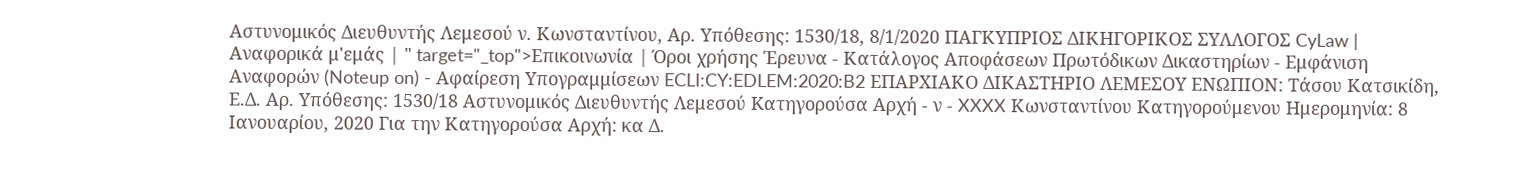Αστυνομικός Διευθυντής Λεμεσού ν. Κωνσταντίνου, Αρ. Υπόθεσης: 1530/18, 8/1/2020 ΠΑΓΚΥΠΡΙΟΣ ΔΙΚΗΓΟΡΙΚΟΣ ΣΥΛΛΟΓΟΣ CyLaw | Αναφορικά μ'εμάς | " target="_top">Επικοινωνία | Όροι χρήσης Έρευνα - Κατάλογος Αποφάσεων Πρωτόδικων Δικαστηρίων - Εμφάνιση Αναφορών (Noteup on) - Αφαίρεση Υπογραμμίσεων ECLI:CY:EDLEM:2020:B2 ΕΠΑΡΧΙΑΚΟ ΔΙΚΑΣΤΗΡΙΟ ΛΕΜΕΣΟΥ ΕΝΩΠΙΟΝ: Tάσου Κατσικίδη, Ε.Δ. Αρ. Υπόθεσης: 1530/18 Αστυνομικός Διευθυντής Λεμεσού Kατηγορούσα Αρχή - ν - XXXX Κωνσταντίνου Κατηγορούμενου Ημερομηνία: 8 Ιανουαρίου, 2020 Για την Κατηγορούσα Αρχή: κα Δ.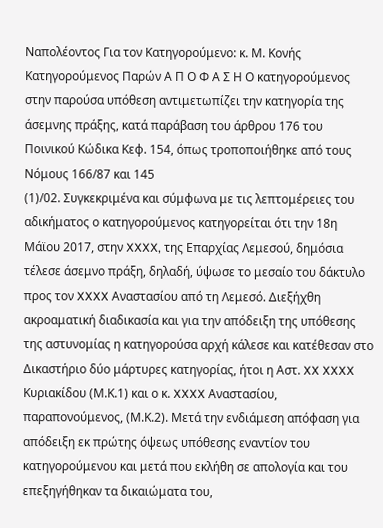Ναπολέοντος Για τον Κατηγορούμενο: κ. Μ. Κονής Κατηγορούμενος Παρών Α Π Ο Φ Α Σ Η Ο κατηγορούμενος στην παρούσα υπόθεση αντιμετωπίζει την κατηγορία της άσεμνης πράξης, κατά παράβαση του άρθρου 176 του Ποινικού Κώδικα Κεφ. 154, όπως τροποποιήθηκε από τους Νόμους 166/87 και 145
(1)/02. Συγκεκριμένα και σύμφωνα με τις λεπτομέρειες του αδικήματος ο κατηγορούμενος κατηγορείται ότι την 18η Μάϊου 2017, στην XXXX, της Επαρχίας Λεμεσού, δημόσια τέλεσε άσεμνο πράξη, δηλαδή, ύψωσε το μεσαίο του δάκτυλο προς τον XXXX Αναστασίου από τη Λεμεσό. Διεξήχθη ακροαματική διαδικασία και για την απόδειξη της υπόθεσης της αστυνομίας η κατηγορούσα αρχή κάλεσε και κατέθεσαν στο Δικαστήριο δύο μάρτυρες κατηγορίας, ήτοι η Αστ. XX XXXX Κυριακίδου (Μ.Κ.1) και ο κ. XXXX Αναστασίου, παραπονούμενος, (Μ.Κ.2). Μετά την ενδιάμεση απόφαση για απόδειξη εκ πρώτης όψεως υπόθεσης εναντίον του κατηγορούμενου και μετά που εκλήθη σε απολογία και του επεξηγήθηκαν τα δικαιώματα του,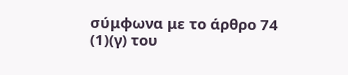σύμφωνα με το άρθρο 74
(1)(γ) του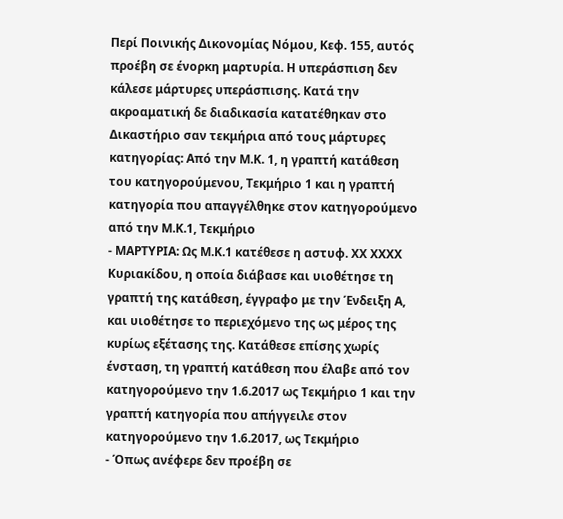Περί Ποινικής Δικονομίας Νόμου, Κεφ. 155, αυτός προέβη σε ένορκη μαρτυρία. Η υπεράσπιση δεν κάλεσε μάρτυρες υπεράσπισης. Κατά την ακροαματική δε διαδικασία κατατέθηκαν στο Δικαστήριο σαν τεκμήρια από τους μάρτυρες κατηγορίας: Από την Μ.Κ. 1, η γραπτή κατάθεση του κατηγορούμενου, Τεκμήριο 1 και η γραπτή κατηγορία που απαγγέλθηκε στον κατηγορούμενο από την Μ.Κ.1, Τεκμήριο
- ΜΑΡΤΥΡΙΑ: Ως Μ.Κ.1 κατέθεσε η αστυφ. XX ΧXXX Κυριακίδου, η οποία διάβασε και υιοθέτησε τη γραπτή της κατάθεση, έγγραφο με την Ένδειξη Α, και υιοθέτησε το περιεχόμενο της ως μέρος της κυρίως εξέτασης της. Κατάθεσε επίσης χωρίς ένσταση, τη γραπτή κατάθεση που έλαβε από τον κατηγορούμενο την 1.6.2017 ως Τεκμήριο 1 και την γραπτή κατηγορία που απήγγειλε στον κατηγορούμενο την 1.6.2017, ως Τεκμήριο
- Όπως ανέφερε δεν προέβη σε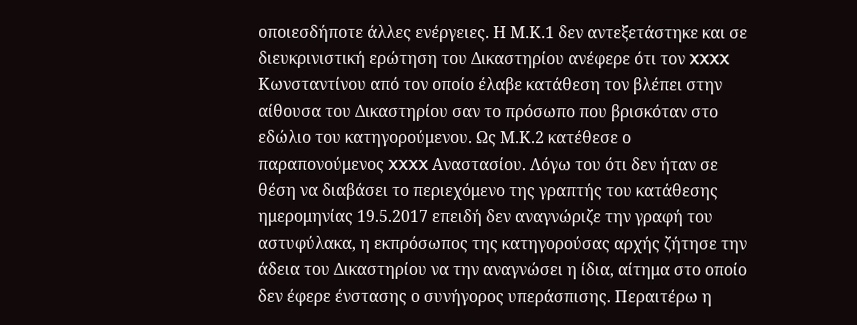οποιεσδήποτε άλλες ενέργειες. Η Μ.Κ.1 δεν αντεξετάστηκε και σε διευκρινιστική ερώτηση του Δικαστηρίου ανέφερε ότι τον XXXX Κωνσταντίνου από τον οποίο έλαβε κατάθεση τον βλέπει στην αίθουσα του Δικαστηρίου σαν το πρόσωπο που βρισκόταν στο εδώλιο του κατηγορούμενου. Ως Μ.Κ.2 κατέθεσε ο παραπονούμενος XXXX Αναστασίου. Λόγω του ότι δεν ήταν σε θέση να διαβάσει το περιεχόμενο της γραπτής του κατάθεσης ημερομηνίας 19.5.2017 επειδή δεν αναγνώριζε την γραφή του αστυφύλακα, η εκπρόσωπος της κατηγορούσας αρχής ζήτησε την άδεια του Δικαστηρίου να την αναγνώσει η ίδια, αίτημα στο οποίο δεν έφερε ένστασης ο συνήγορος υπεράσπισης. Περαιτέρω η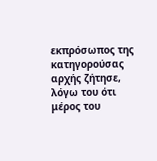εκπρόσωπος της κατηγορούσας αρχής ζήτησε, λόγω του ότι μέρος του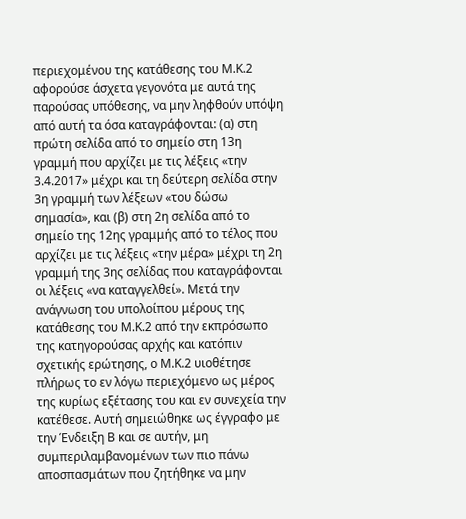περιεχομένου της κατάθεσης του Μ.Κ.2 αφορούσε άσχετα γεγονότα με αυτά της παρούσας υπόθεσης, να μην ληφθούν υπόψη από αυτή τα όσα καταγράφονται: (α) στη πρώτη σελίδα από το σημείο στη 13η γραμμή που αρχίζει με τις λέξεις «την 3.4.2017» μέχρι και τη δεύτερη σελίδα στην 3η γραμμή των λέξεων «του δώσω σημασία», και (β) στη 2η σελίδα από το σημείο της 12ης γραμμής από το τέλος που αρχίζει με τις λέξεις «την μέρα» μέχρι τη 2η γραμμή της 3ης σελίδας που καταγράφονται οι λέξεις «να καταγγελθεί». Μετά την ανάγνωση του υπολοίπου μέρους της κατάθεσης του Μ.Κ.2 από την εκπρόσωπο της κατηγορούσας αρχής και κατόπιν σχετικής ερώτησης, ο Μ.Κ.2 υιοθέτησε πλήρως το εν λόγω περιεχόμενο ως μέρος της κυρίως εξέτασης του και εν συνεχεία την κατέθεσε. Αυτή σημειώθηκε ως έγγραφο με την Ένδειξη Β και σε αυτήν, μη συμπεριλαμβανομένων των πιο πάνω αποσπασμάτων που ζητήθηκε να μην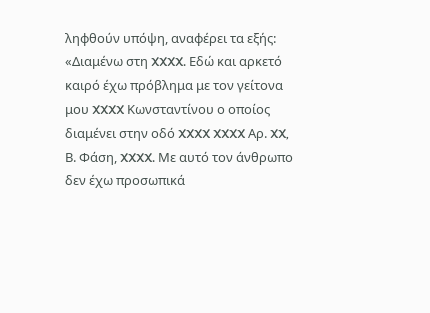ληφθούν υπόψη, αναφέρει τα εξής: «Διαμένω στη XXXX. Εδώ και αρκετό καιρό έχω πρόβλημα με τον γείτονα μου XXXX Κωνσταντίνου ο οποίος διαμένει στην οδό XXXX XXXX Αρ. XX, Β. Φάση, XXXX. Με αυτό τον άνθρωπο δεν έχω προσωπικά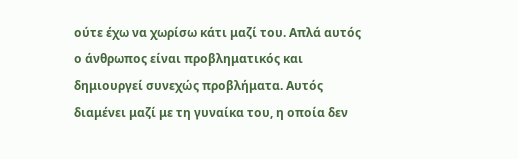ούτε έχω να χωρίσω κάτι μαζί του. Απλά αυτός ο άνθρωπος είναι προβληματικός και δημιουργεί συνεχώς προβλήματα. Αυτός διαμένει μαζί με τη γυναίκα του, η οποία δεν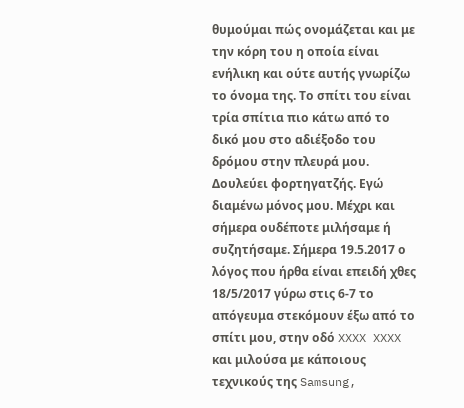θυμούμαι πώς ονομάζεται και με την κόρη του η οποία είναι ενήλικη και ούτε αυτής γνωρίζω το όνομα της. Το σπίτι του είναι τρία σπίτια πιο κάτω από το δικό μου στο αδιέξοδο του δρόμου στην πλευρά μου. Δουλεύει φορτηγατζής. Εγώ διαμένω μόνος μου. Μέχρι και σήμερα ουδέποτε μιλήσαμε ή συζητήσαμε. Σήμερα 19.5.2017 ο λόγος που ήρθα είναι επειδή χθες 18/5/2017 γύρω στις 6-7 το απόγευμα στεκόμουν έξω από το σπίτι μου, στην οδό XXXX XXXX και μιλούσα με κάποιους τεχνικούς της Samsung,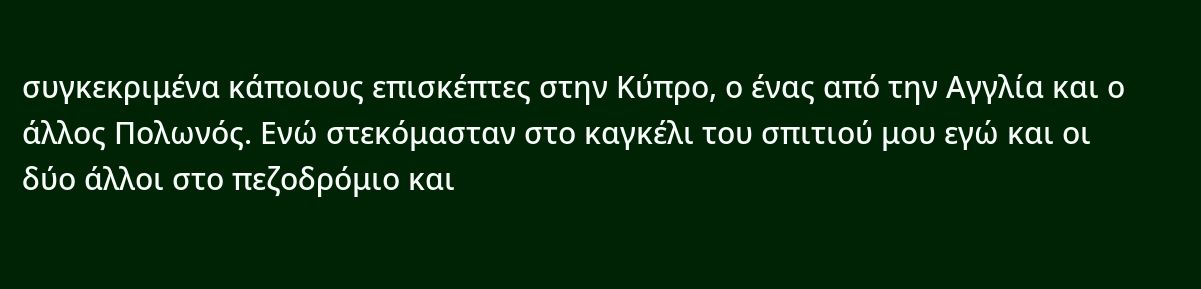συγκεκριμένα κάποιους επισκέπτες στην Κύπρο, ο ένας από την Αγγλία και ο άλλος Πολωνός. Ενώ στεκόμασταν στο καγκέλι του σπιτιού μου εγώ και οι δύο άλλοι στο πεζοδρόμιο και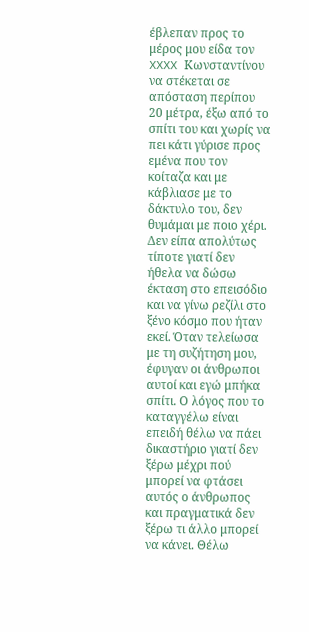έβλεπαν προς το μέρος μου είδα τον XXXX Κωνσταντίνου να στέκεται σε απόσταση περίπου 20 μέτρα, έξω από το σπίτι του και χωρίς να πει κάτι γύρισε προς εμένα που τον κοίταζα και με κάβλιασε με το δάκτυλο του, δεν θυμάμαι με ποιο χέρι. Δεν είπα απολύτως τίποτε γιατί δεν ήθελα να δώσω έκταση στο επεισόδιο και να γίνω ρεζίλι στο ξένο κόσμο που ήταν εκεί. Όταν τελείωσα με τη συζήτηση μου, έφυγαν οι άνθρωποι αυτοί και εγώ μπήκα σπίτι. Ο λόγος που το καταγγέλω είναι επειδή θέλω να πάει δικαστήριο γιατί δεν ξέρω μέχρι πού μπορεί να φτάσει αυτός ο άνθρωπος και πραγματικά δεν ξέρω τι άλλο μπορεί να κάνει. Θέλω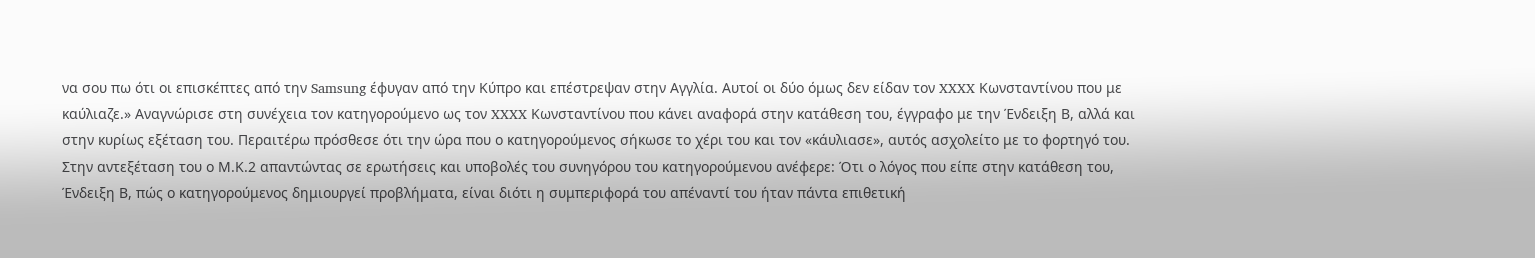να σου πω ότι οι επισκέπτες από την Samsung έφυγαν από την Κύπρο και επέστρεψαν στην Αγγλία. Αυτοί οι δύο όμως δεν είδαν τον XXXX Κωνσταντίνου που με καύλιαζε.» Αναγνώρισε στη συνέχεια τον κατηγορούμενο ως τον XXXX Κωνσταντίνου που κάνει αναφορά στην κατάθεση του, έγγραφο με την Ένδειξη Β, αλλά και στην κυρίως εξέταση του. Περαιτέρω πρόσθεσε ότι την ώρα που ο κατηγορούμενος σήκωσε το χέρι του και τον «κάυλιασε», αυτός ασχολείτο με το φορτηγό του. Στην αντεξέταση του ο Μ.Κ.2 απαντώντας σε ερωτήσεις και υποβολές του συνηγόρου του κατηγορούμενου ανέφερε: Ότι ο λόγος που είπε στην κατάθεση του, Ένδειξη Β, πώς ο κατηγορούμενος δημιουργεί προβλήματα, είναι διότι η συμπεριφορά του απέναντί του ήταν πάντα επιθετική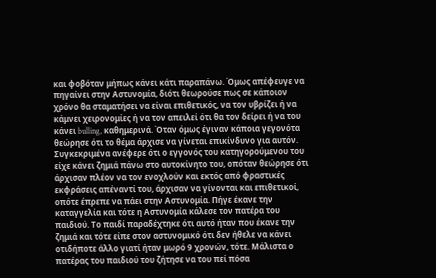και φοβόταν μήπως κάνει κάτι παραπάνω. Όμως απέφευγε να πηγαίνει στην Αστυνομία, διότι θεωρούσε πως σε κάποιον χρόνο θα σταματήσει να είναι επιθετικός, να τον υβρίζει ή να κάμνει χειρονομίες ή να τον απειλεί ότι θα τον δείρει ή να του κάνει bulling, καθημερινά. Όταν όμως έγιναν κάποια γεγονότα θεώρησε ότι το θέμα άρχισε να γίνεται επικίνδυνο για αυτόν. Συγκεκριμένα ανέφερε ότι ο εγγονός του κατηγορούμενου του είχε κάνει ζημιά πάνω στο αυτοκίνητο του, οπόταν θεώρησε ότι άρχισαν πλέον να τον ενοχλούν και εκτός από φραστικές εκφράσεις απέναντί του, άρχισαν να γίνονται και επιθετικοί, οπότε έπρεπε να πάει στην Αστυνομία. Πήγε έκανε την καταγγελία και τότε η Αστυνομία κάλεσε τον πατέρα του παιδιού. Το παιδί παραδέχτηκε ότι αυτό ήταν που έκανε την ζημιά και τότε είπε στον αστυνομικό ότι δεν ήθελε να κάνει οτιδήποτε άλλο γιατί ήταν μωρό 9 χρονών, τότε. Μάλιστα ο πατέρας του παιδιού του ζήτησε να του πεί πόσα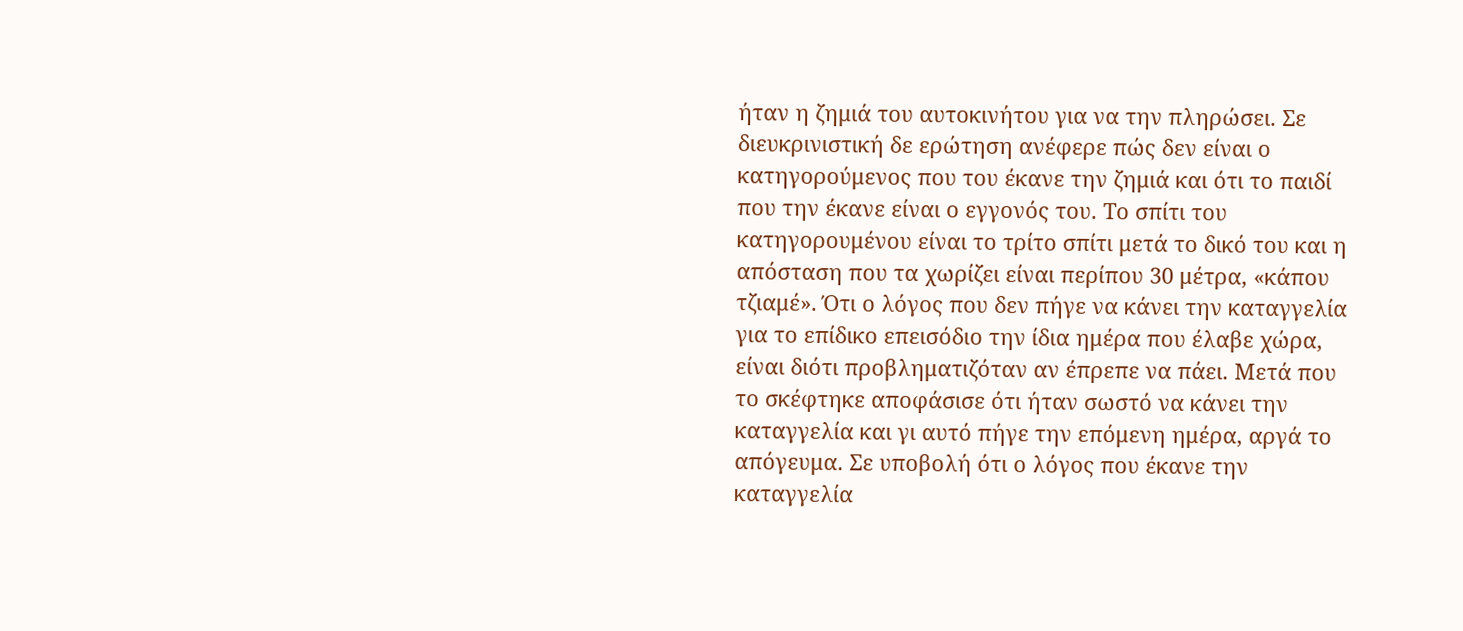ήταν η ζημιά του αυτοκινήτου για να την πληρώσει. Σε διευκρινιστική δε ερώτηση ανέφερε πώς δεν είναι ο κατηγορούμενος που του έκανε την ζημιά και ότι το παιδί που την έκανε είναι ο εγγονός του. Το σπίτι του κατηγορουμένου είναι το τρίτο σπίτι μετά το δικό του και η απόσταση που τα χωρίζει είναι περίπου 30 μέτρα, «κάπου τζιαμέ». Ότι ο λόγος που δεν πήγε να κάνει την καταγγελία για το επίδικο επεισόδιο την ίδια ημέρα που έλαβε χώρα, είναι διότι προβληματιζόταν αν έπρεπε να πάει. Μετά που το σκέφτηκε αποφάσισε ότι ήταν σωστό να κάνει την καταγγελία και γι αυτό πήγε την επόμενη ημέρα, αργά το απόγευμα. Σε υποβολή ότι ο λόγος που έκανε την καταγγελία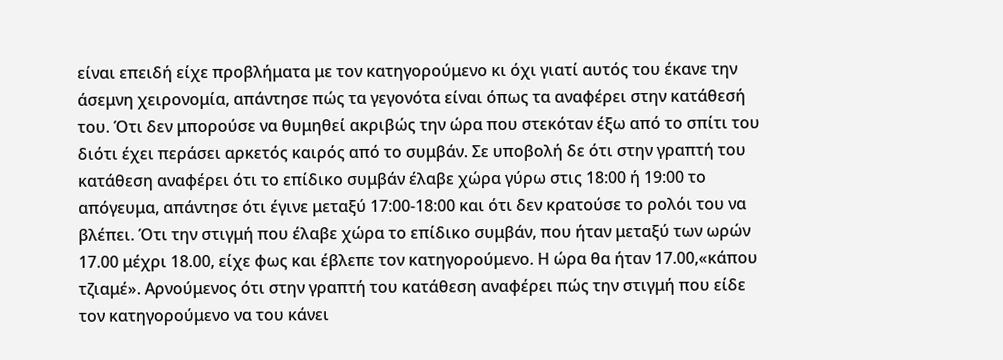είναι επειδή είχε προβλήματα με τον κατηγορούμενο κι όχι γιατί αυτός του έκανε την άσεμνη χειρονομία, απάντησε πώς τα γεγονότα είναι όπως τα αναφέρει στην κατάθεσή του. Ότι δεν μπορούσε να θυμηθεί ακριβώς την ώρα που στεκόταν έξω από το σπίτι του διότι έχει περάσει αρκετός καιρός από το συμβάν. Σε υποβολή δε ότι στην γραπτή του κατάθεση αναφέρει ότι το επίδικο συμβάν έλαβε χώρα γύρω στις 18:00 ή 19:00 το απόγευμα, απάντησε ότι έγινε μεταξύ 17:00‑18:00 και ότι δεν κρατούσε το ρολόι του να βλέπει. Ότι την στιγμή που έλαβε χώρα το επίδικο συμβάν, που ήταν μεταξύ των ωρών 17.00 μέχρι 18.00, είχε φως και έβλεπε τον κατηγορούμενο. Η ώρα θα ήταν 17.00,«κάπου τζιαμέ». Αρνούμενος ότι στην γραπτή του κατάθεση αναφέρει πώς την στιγμή που είδε τον κατηγορούμενο να του κάνει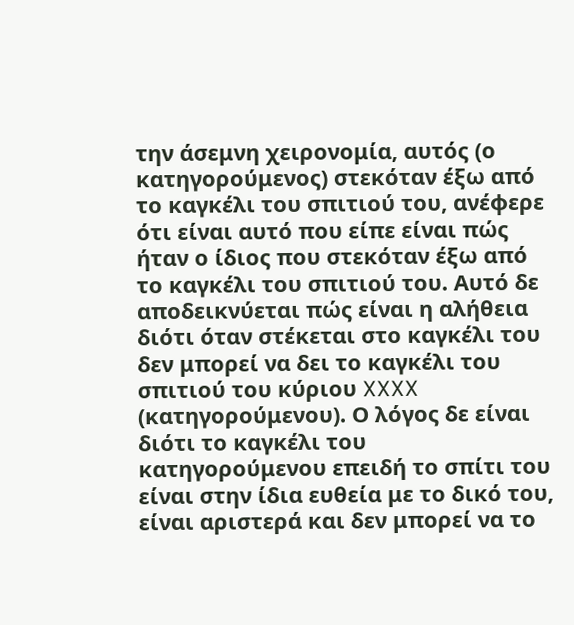την άσεμνη χειρονομία, αυτός (ο κατηγορούμενος) στεκόταν έξω από το καγκέλι του σπιτιού του, ανέφερε ότι είναι αυτό που είπε είναι πώς ήταν ο ίδιος που στεκόταν έξω από το καγκέλι του σπιτιού του. Αυτό δε αποδεικνύεται πώς είναι η αλήθεια διότι όταν στέκεται στο καγκέλι του δεν μπορεί να δει το καγκέλι του σπιτιού του κύριου XXXX (κατηγορούμενου). Ο λόγος δε είναι διότι το καγκέλι του κατηγορούμενου επειδή το σπίτι του είναι στην ίδια ευθεία με το δικό του, είναι αριστερά και δεν μπορεί να το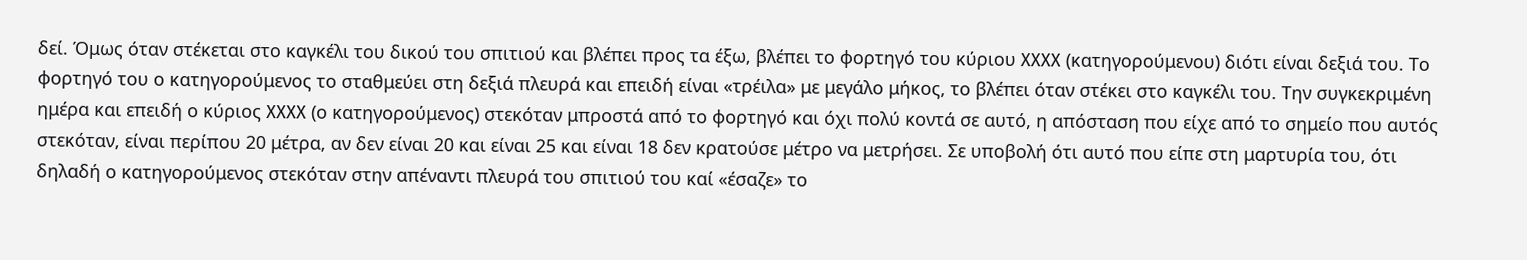δεί. Όμως όταν στέκεται στο καγκέλι του δικού του σπιτιού και βλέπει προς τα έξω, βλέπει το φορτηγό του κύριου XXXX (κατηγορούμενου) διότι είναι δεξιά του. Το φορτηγό του ο κατηγορούμενος το σταθμεύει στη δεξιά πλευρά και επειδή είναι «τρέιλα» με μεγάλο μήκος, το βλέπει όταν στέκει στο καγκέλι του. Την συγκεκριμένη ημέρα και επειδή ο κύριος XXXX (ο κατηγορούμενος) στεκόταν μπροστά από το φορτηγό και όχι πολύ κοντά σε αυτό, η απόσταση που είχε από το σημείο που αυτός στεκόταν, είναι περίπου 20 μέτρα, αν δεν είναι 20 και είναι 25 και είναι 18 δεν κρατούσε μέτρο να μετρήσει. Σε υποβολή ότι αυτό που είπε στη μαρτυρία του, ότι δηλαδή ο κατηγορούμενος στεκόταν στην απέναντι πλευρά του σπιτιού του καί «έσαζε» το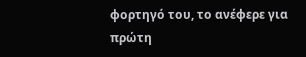φορτηγό του, το ανέφερε για πρώτη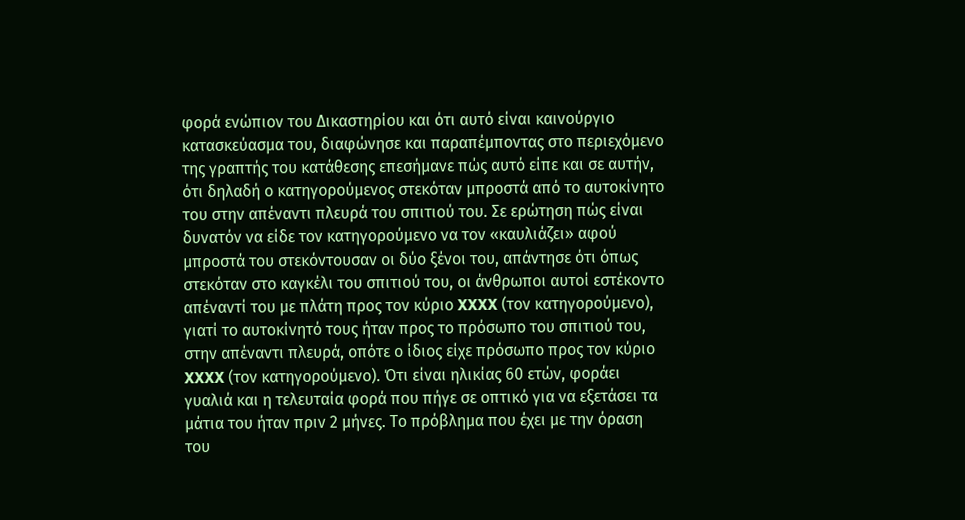φορά ενώπιον του Δικαστηρίου και ότι αυτό είναι καινούργιο κατασκεύασμα του, διαφώνησε και παραπέμποντας στο περιεχόμενο της γραπτής του κατάθεσης επεσήμανε πώς αυτό είπε και σε αυτήν, ότι δηλαδή ο κατηγορούμενος στεκόταν μπροστά από το αυτοκίνητο του στην απέναντι πλευρά του σπιτιού του. Σε ερώτηση πώς είναι δυνατόν να είδε τον κατηγορούμενο να τον «καυλιάζει» αφού μπροστά του στεκόντουσαν οι δύο ξένοι του, απάντησε ότι όπως στεκόταν στο καγκέλι του σπιτιού του, οι άνθρωποι αυτοί εστέκοντο απέναντί του με πλάτη προς τον κύριο XXXX (τον κατηγορούμενο), γιατί το αυτοκίνητό τους ήταν προς το πρόσωπο του σπιτιού του, στην απέναντι πλευρά, οπότε ο ίδιος είχε πρόσωπο προς τον κύριο XXXX (τον κατηγορούμενο). Ότι είναι ηλικίας 60 ετών, φοράει γυαλιά και η τελευταία φορά που πήγε σε οπτικό για να εξετάσει τα μάτια του ήταν πριν 2 μήνες. Το πρόβλημα που έχει με την όραση του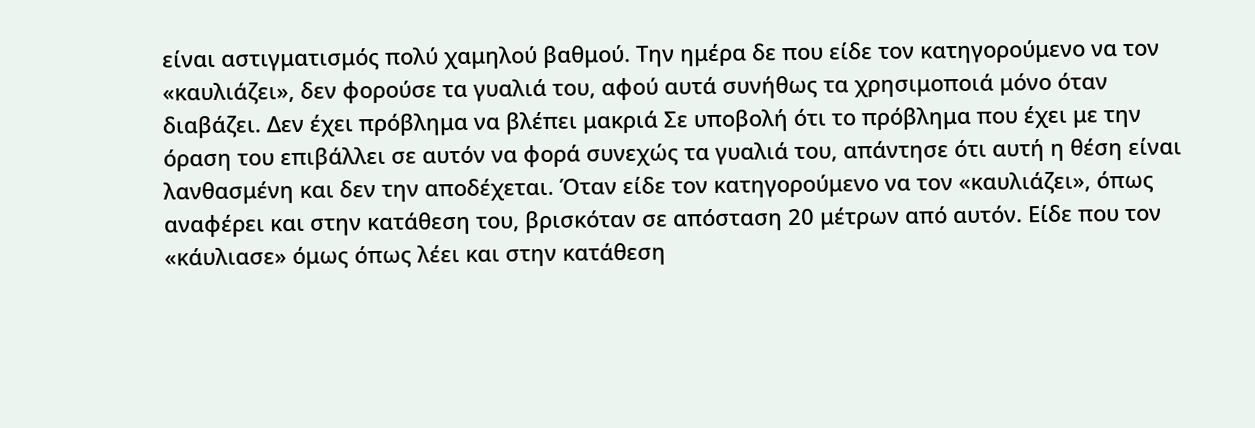είναι αστιγματισμός πολύ χαμηλού βαθμού. Την ημέρα δε που είδε τον κατηγορούμενο να τον «καυλιάζει», δεν φορούσε τα γυαλιά του, αφού αυτά συνήθως τα χρησιμοποιά μόνο όταν διαβάζει. Δεν έχει πρόβλημα να βλέπει μακριά Σε υποβολή ότι το πρόβλημα που έχει με την όραση του επιβάλλει σε αυτόν να φορά συνεχώς τα γυαλιά του, απάντησε ότι αυτή η θέση είναι λανθασμένη και δεν την αποδέχεται. Όταν είδε τον κατηγορούμενο να τον «καυλιάζει», όπως αναφέρει και στην κατάθεση του, βρισκόταν σε απόσταση 20 μέτρων από αυτόν. Είδε που τον «κάυλιασε» όμως όπως λέει και στην κατάθεση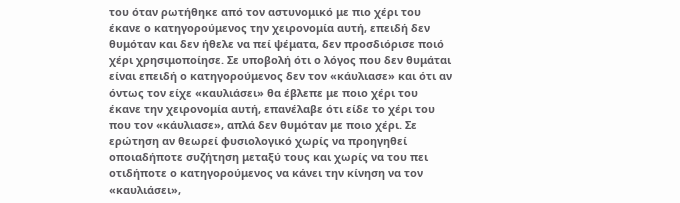του όταν ρωτήθηκε από τον αστυνομικό με πιο χέρι του έκανε ο κατηγορούμενος την χειρονομία αυτή, επειδή δεν θυμόταν και δεν ήθελε να πεί ψέματα, δεν προσδιόρισε ποιό χέρι χρησιμοποίησε. Σε υποβολή ότι ο λόγος που δεν θυμάται είναι επειδή ο κατηγορούμενος δεν τον «κάυλιασε» και ότι αν όντως τον είχε «καυλιάσει» θα έβλεπε με ποιο χέρι του έκανε την χειρονομία αυτή, επανέλαβε ότι είδε το χέρι του που τον «κάυλιασε», απλά δεν θυμόταν με ποιο χέρι. Σε ερώτηση αν θεωρεί φυσιολογικό χωρίς να προηγηθεί οποιαδήποτε συζήτηση μεταξύ τους και χωρίς να του πει οτιδήποτε ο κατηγορούμενος να κάνει την κίνηση να τον «καυλιάσει»,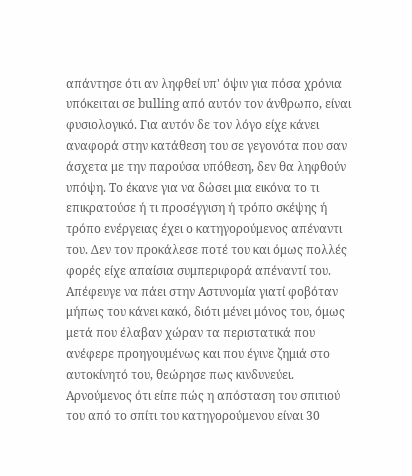απάντησε ότι αν ληφθεί υπ' όψιν για πόσα χρόνια υπόκειται σε bulling από αυτόν τον άνθρωπο, είναι φυσιολογικό. Για αυτόν δε τον λόγο είχε κάνει αναφορά στην κατάθεση του σε γεγονότα που σαν άσχετα με την παρούσα υπόθεση, δεν θα ληφθούν υπόψη. Το έκανε για να δώσει μια εικόνα το τι επικρατούσε ή τι προσέγγιση ή τρόπο σκέψης ή τρόπο ενέργειας έχει ο κατηγορούμενος απέναντι του. Δεν τον προκάλεσε ποτέ του και όμως πολλές φορές είχε απαίσια συμπεριφορά απέναντί του. Απέφευγε να πάει στην Αστυνομία γιατί φοβόταν μήπως του κάνει κακό, διότι μένει μόνος του, όμως μετά που έλαβαν χώραν τα περιστατικά που ανέφερε προηγουμένως και που έγινε ζημιά στο αυτοκίνητό του, θεώρησε πως κινδυνεύει. Αρνούμενος ότι είπε πώς η απόσταση του σπιτιού του από το σπίτι του κατηγορούμενου είναι 30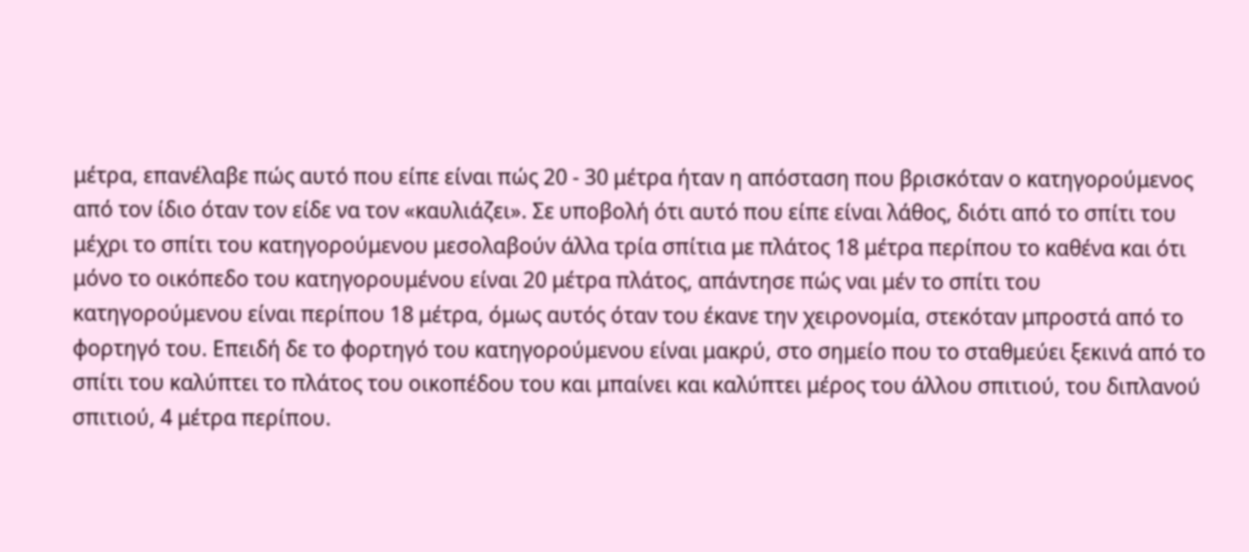μέτρα, επανέλαβε πώς αυτό που είπε είναι πώς 20 - 30 μέτρα ήταν η απόσταση που βρισκόταν ο κατηγορούμενος από τον ίδιο όταν τον είδε να τον «καυλιάζει». Σε υποβολή ότι αυτό που είπε είναι λάθος, διότι από το σπίτι του μέχρι το σπίτι του κατηγορούμενου μεσολαβούν άλλα τρία σπίτια με πλάτος 18 μέτρα περίπου το καθένα και ότι μόνο το οικόπεδο του κατηγορουμένου είναι 20 μέτρα πλάτος, απάντησε πώς ναι μέν το σπίτι του κατηγορούμενου είναι περίπου 18 μέτρα, όμως αυτός όταν του έκανε την χειρονομία, στεκόταν μπροστά από το φορτηγό του. Επειδή δε το φορτηγό του κατηγορούμενου είναι μακρύ, στο σημείο που το σταθμεύει ξεκινά από το σπίτι του καλύπτει το πλάτος του οικοπέδου του και μπαίνει και καλύπτει μέρος του άλλου σπιτιού, του διπλανού σπιτιού, 4 μέτρα περίπου.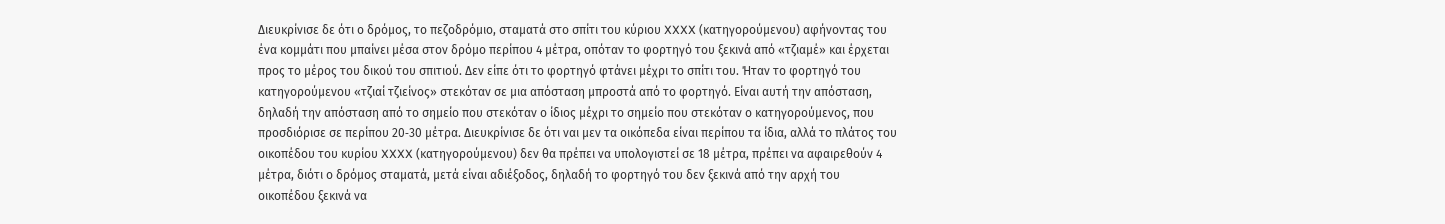Διευκρίνισε δε ότι ο δρόμος, το πεζοδρόμιο, σταματά στο σπίτι του κύριου XXXX (κατηγορούμενου) αφήνοντας του ένα κομμάτι που μπαίνει μέσα στον δρόμο περίπου 4 μέτρα, οπόταν το φορτηγό του ξεκινά από «τζιαμέ» και έρχεται προς το μέρος του δικού του σπιτιού. Δεν είπε ότι το φορτηγό φτάνει μέχρι το σπίτι του. Ήταν το φορτηγό του κατηγορούμενου «τζιαί τζιείνος» στεκόταν σε μια απόσταση μπροστά από το φορτηγό. Είναι αυτή την απόσταση, δηλαδή την απόσταση από το σημείο που στεκόταν ο ίδιος μέχρι το σημείο που στεκόταν ο κατηγορούμενος, που προσδιόρισε σε περίπου 20‑30 μέτρα. Διευκρίνισε δε ότι ναι μεν τα οικόπεδα είναι περίπου τα ίδια, αλλά το πλάτος του οικοπέδου του κυρίου XXXX (κατηγορούμενου) δεν θα πρέπει να υπολογιστεί σε 18 μέτρα, πρέπει να αφαιρεθούν 4 μέτρα, διότι ο δρόμος σταματά, μετά είναι αδιέξοδος, δηλαδή το φορτηγό του δεν ξεκινά από την αρχή του οικοπέδου ξεκινά να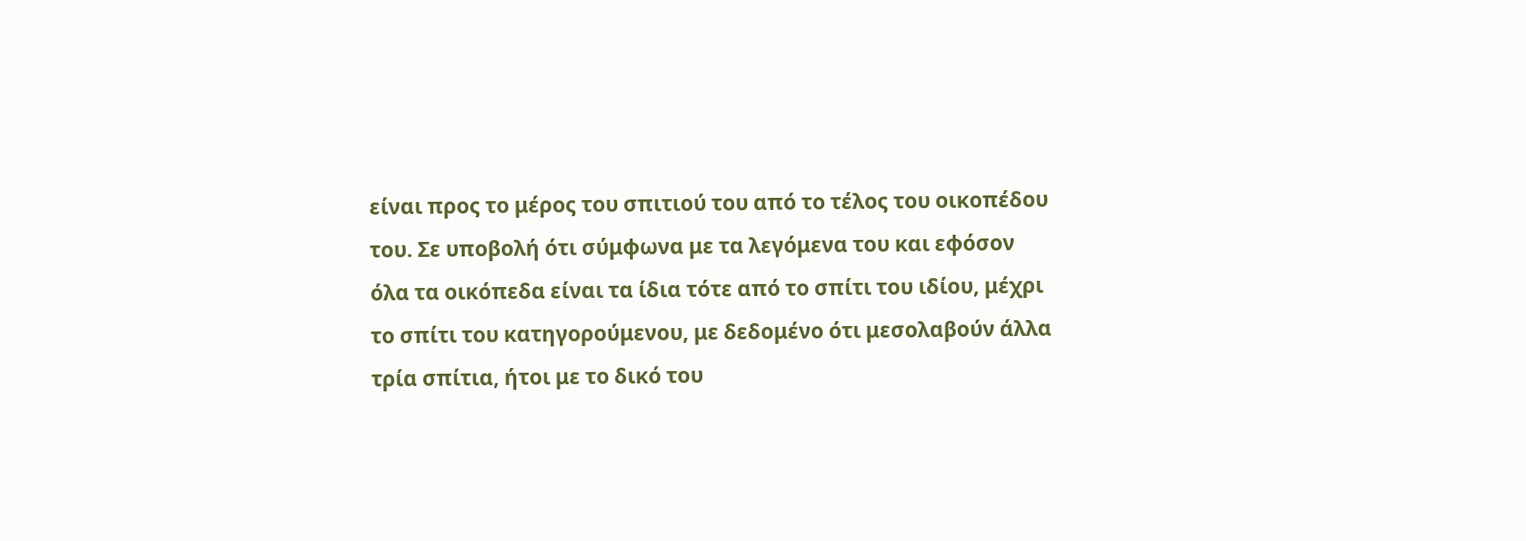είναι προς το μέρος του σπιτιού του από το τέλος του οικοπέδου του. Σε υποβολή ότι σύμφωνα με τα λεγόμενα του και εφόσον όλα τα οικόπεδα είναι τα ίδια τότε από το σπίτι του ιδίου, μέχρι το σπίτι του κατηγορούμενου, με δεδομένο ότι μεσολαβούν άλλα τρία σπίτια, ήτοι με το δικό του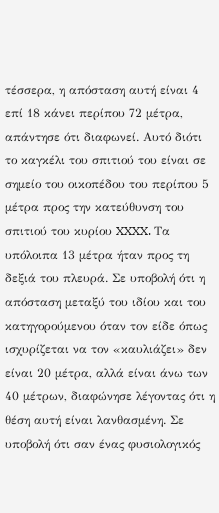τέσσερα, η απόσταση αυτή είναι 4 επί 18 κάνει περίπου 72 μέτρα, απάντησε ότι διαφωνεί. Αυτό διότι το καγκέλι του σπιτιού του είναι σε σημείο του οικοπέδου του περίπου 5 μέτρα προς την κατεύθυνση του σπιτιού του κυρίου XXXX. Τα υπόλοιπα 13 μέτρα ήταν προς τη δεξιά του πλευρά. Σε υποβολή ότι η απόσταση μεταξύ του ιδίου και του κατηγορούμενου όταν τον είδε όπως ισχυρίζεται να τον «καυλιάζει» δεν είναι 20 μέτρα, αλλά είναι άνω των 40 μέτρων, διαφώνησε λέγοντας ότι η θέση αυτή είναι λανθασμένη. Σε υποβολή ότι σαν ένας φυσιολογικός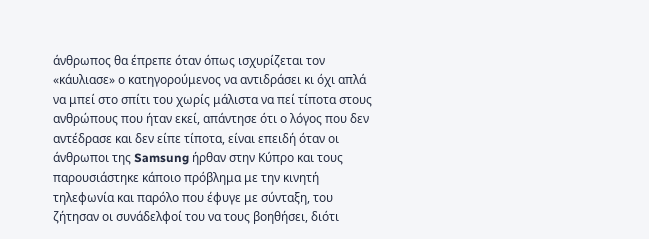άνθρωπος θα έπρεπε όταν όπως ισχυρίζεται τον «κάυλιασε» ο κατηγορούμενος να αντιδράσει κι όχι απλά να μπεί στο σπίτι του χωρίς μάλιστα να πεί τίποτα στους ανθρώπους που ήταν εκεί, απάντησε ότι ο λόγος που δεν αντέδρασε και δεν είπε τίποτα, είναι επειδή όταν οι άνθρωποι της Samsung ήρθαν στην Κύπρο και τους παρουσιάστηκε κάποιο πρόβλημα με την κινητή τηλεφωνία και παρόλο που έφυγε με σύνταξη, του ζήτησαν οι συνάδελφοί του να τους βοηθήσει, διότι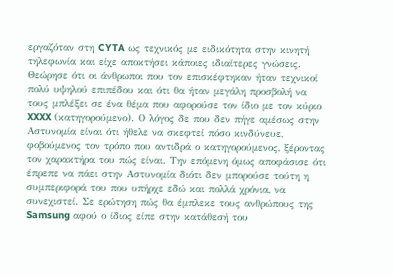εργαζόταν στη CYTA ως τεχνικός με ειδικότητα στην κινητή τηλεφωνία και είχε αποκτήσει κάποιες ιδιαίτερες γνώσεις. Θεώρησε ότι οι άνθρωποι που τον επισκέφτηκαν ήταν τεχνικοί πολύ υψηλού επιπέδου και ότι θα ήταν μεγάλη προσβολή να τους μπλέξει σε ένα θέμα που αφορούσε τον ίδιο με τον κύριο XXXX (κατηγορούμενο). Ο λόγος δε που δεν πήγε αμέσως στην Αστυνομία είναι ότι ήθελε να σκεφτεί πόσο κινδύνευε, φοβούμενος τον τρόπο που αντιδρά ο κατηγορούμενος, ξέροντας τον χαρακτήρα του πώς είναι. Την επόμενη όμως αποφάσισε ότι έπρεπε να πάει στην Αστυνομία διότι δεν μπορούσε τούτη η συμπεριφορά του που υπήρχε εδώ και πολλά χρόνια, να συνεχιστεί. Σε ερώτηση πώς θα έμπλεκε τους ανθρώπους της Samsung αφού ο ίδιος είπε στην κατάθεσή του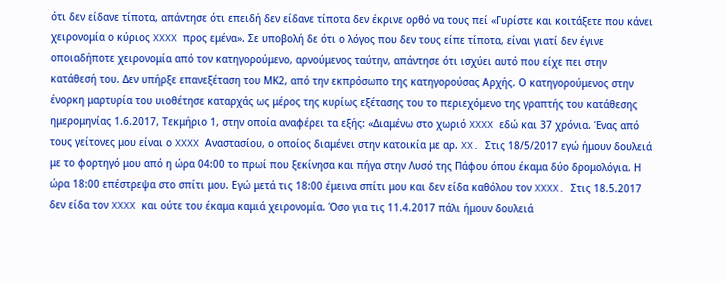ότι δεν είδανε τίποτα, απάντησε ότι επειδή δεν είδανε τίποτα δεν έκρινε ορθό να τους πεί «Γυρίστε και κοιτάξετε που κάνει χειρονομία ο κύριος XXXX προς εμένα». Σε υποβολή δε ότι ο λόγος που δεν τους είπε τίποτα, είναι γιατί δεν έγινε οποιαδήποτε χειρονομία από τον κατηγορούμενο, αρνούμενος ταύτην, απάντησε ότι ισχύει αυτό που είχε πει στην κατάθεσή του. Δεν υπήρξε επανεξέταση του ΜΚ2, από την εκπρόσωπο της κατηγορούσας Αρχής. Ο κατηγορούμενος στην ένορκη μαρτυρία του υιοθέτησε καταρχάς ως μέρος της κυρίως εξέτασης του το περιεχόμενο της γραπτής του κατάθεσης ημερομηνίας 1.6.2017, Τεκμήριο 1, στην οποία αναφέρει τα εξής: «Διαμένω στο χωριό XXXX εδώ και 37 χρόνια. Ένας από τους γείτονες μου είναι ο XXXX Αναστασίου, ο οποίος διαμένει στην κατοικία με αρ. XX. Στις 18/5/2017 εγώ ήμουν δουλειά με το φορτηγό μου από η ώρα 04:00 το πρωί που ξεκίνησα και πήγα στην Λυσό της Πάφου όπου έκαμα δύο δρομολόγια. Η ώρα 18:00 επέστρεψα στο σπίτι μου. Εγώ μετά τις 18:00 έμεινα σπίτι μου και δεν είδα καθόλου τον XXXX. Στις 18.5.2017 δεν είδα τον XXXX και ούτε του έκαμα καμιά χειρονομία. Όσο για τις 11.4.2017 πάλι ήμουν δουλειά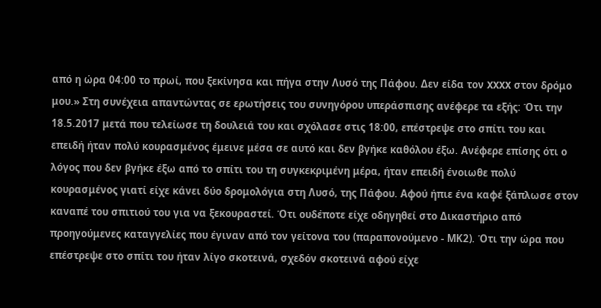από η ώρα 04:00 το πρωί, που ξεκίνησα και πήγα στην Λυσό της Πάφου. Δεν είδα τον XXXX στον δρόμο μου.» Στη συνέχεια απαντώντας σε ερωτήσεις του συνηγόρου υπεράσπισης ανέφερε τα εξής: Ότι την 18.5.2017 μετά που τελείωσε τη δουλειά του και σχόλασε στις 18:00, επέστρεψε στο σπίτι του και επειδή ήταν πολύ κουρασμένος έμεινε μέσα σε αυτό και δεν βγήκε καθόλου έξω. Ανέφερε επίσης ότι ο λόγος που δεν βγήκε έξω από το σπίτι του τη συγκεκριμένη μέρα, ήταν επειδή ένοιωθε πολύ κουρασμένος γιατί είχε κάνει δύο δρομολόγια στη Λυσό, της Πάφου. Αφού ήπιε ένα καφέ ξάπλωσε στον καναπέ του σπιτιού του για να ξεκουραστεί. Ότι ουδέποτε είχε οδηγηθεί στο Δικαστήριο από προηγούμενες καταγγελίες που έγιναν από τον γείτονα του (παραπονούμενο - ΜΚ2). Ότι την ώρα που επέστρεψε στο σπίτι του ήταν λίγο σκοτεινά, σχεδόν σκοτεινά αφού είχε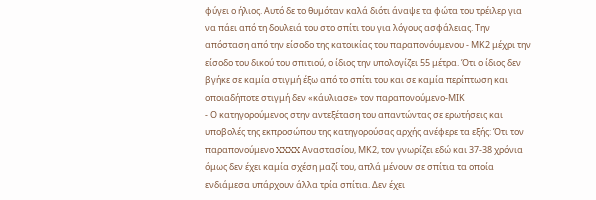φύγει ο ήλιος. Αυτό δε το θυμόταν καλά διότι άναψε τα φώτα του τρέιλερ για να πάει από τη δουλειά του στο σπίτι του για λόγους ασφάλειας. Την απόσταση από την είσοδο της κατοικίας του παραπονόυμενου - ΜΚ2 μέχρι την είσοδο του δικού του σπιτιού, ο ίδιος την υπολογίζει 55 μέτρα. Ότι ο ίδιος δεν βγήκε σε καμία στιγμή έξω από το σπίτι του και σε καμία περίπτωση και οποιαδήποτε στιγμή δεν «κάυλιασε» τον παραπονούμενο-ΜΙΚ
- Ο κατηγορούμενος στην αντεξέταση του απαντώντας σε ερωτήσεις και υποβολές της εκπροσώπου της κατηγορούσας αρχής ανέφερε τα εξής: Ότι τον παραπονούμενο XXXX Αναστασίου, ΜΚ2, τον γνωρίζει εδώ και 37-38 χρόνια όμως δεν έχει καμία σχέση μαζί του, απλά μένουν σε σπίτια τα οποία ενδιάμεσα υπάρχουν άλλα τρία σπίτια. Δεν έχει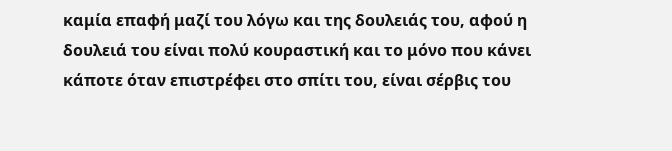καμία επαφή μαζί του λόγω και της δουλειάς του, αφού η δουλειά του είναι πολύ κουραστική και το μόνο που κάνει κάποτε όταν επιστρέφει στο σπίτι του, είναι σέρβις του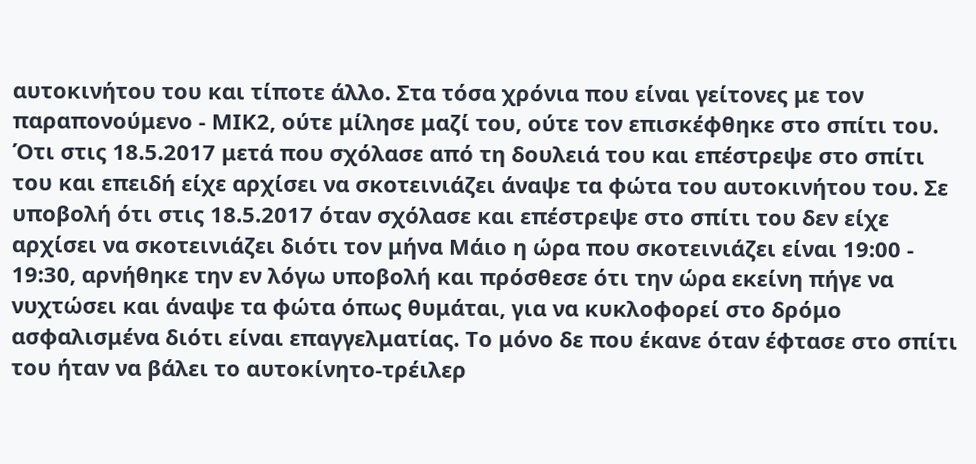αυτοκινήτου του και τίποτε άλλο. Στα τόσα χρόνια που είναι γείτονες με τον παραπονούμενο - ΜΙΚ2, ούτε μίλησε μαζί του, ούτε τον επισκέφθηκε στο σπίτι του. Ότι στις 18.5.2017 μετά που σχόλασε από τη δουλειά του και επέστρεψε στο σπίτι του και επειδή είχε αρχίσει να σκοτεινιάζει άναψε τα φώτα του αυτοκινήτου του. Σε υποβολή ότι στις 18.5.2017 όταν σχόλασε και επέστρεψε στο σπίτι του δεν είχε αρχίσει να σκοτεινιάζει διότι τον μήνα Μάιο η ώρα που σκοτεινιάζει είναι 19:00 - 19:30, αρνήθηκε την εν λόγω υποβολή και πρόσθεσε ότι την ώρα εκείνη πήγε να νυχτώσει και άναψε τα φώτα όπως θυμάται, για να κυκλοφορεί στο δρόμο ασφαλισμένα διότι είναι επαγγελματίας. Το μόνο δε που έκανε όταν έφτασε στο σπίτι του ήταν να βάλει το αυτοκίνητο-τρέιλερ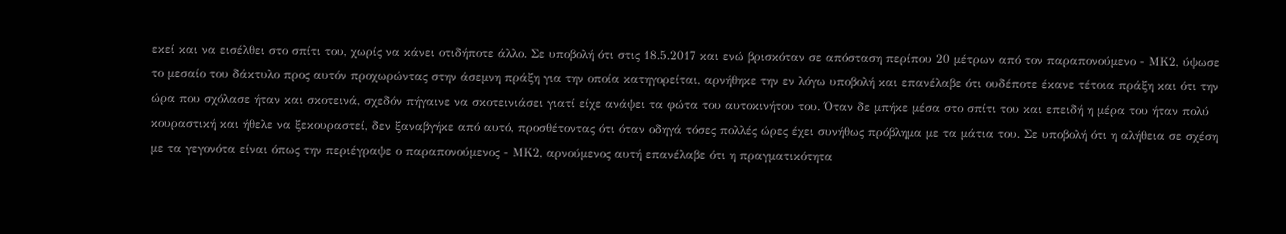εκεί και να εισέλθει στο σπίτι του, χωρίς να κάνει οτιδήποτε άλλο. Σε υποβολή ότι στις 18.5.2017 και ενώ βρισκόταν σε απόσταση περίπου 20 μέτρων από τον παραπονούμενο - ΜΚ2, ύψωσε το μεσαίο του δάκτυλο προς αυτόν προχωρώντας στην άσεμνη πράξη για την οποία κατηγορείται, αρνήθηκε την εν λόγω υποβολή και επανέλαβε ότι ουδέποτε έκανε τέτοια πράξη και ότι την ώρα που σχόλασε ήταν και σκοτεινά, σχεδόν πήγαινε να σκοτεινιάσει γιατί είχε ανάψει τα φώτα του αυτοκινήτου του. Όταν δε μπήκε μέσα στο σπίτι του και επειδή η μέρα του ήταν πολύ κουραστική και ήθελε να ξεκουραστεί, δεν ξαναβγήκε από αυτό, προσθέτοντας ότι όταν οδηγά τόσες πολλές ώρες έχει συνήθως πρόβλημα με τα μάτια του. Σε υποβολή ότι η αλήθεια σε σχέση με τα γεγονότα είναι όπως την περιέγραψε ο παραπονούμενος - ΜΚ2, αρνούμενος αυτή επανέλαβε ότι η πραγματικότητα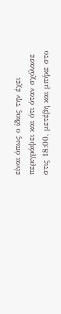είναι όπως ο ίδιος την έχει περιγράψει και ότι όταν σχόλασε στις 18:00, μετέβη και μπήκε στο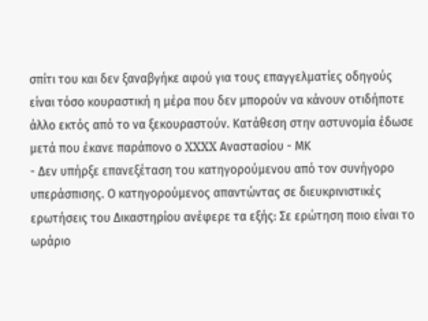σπίτι του και δεν ξαναβγήκε αφού για τους επαγγελματίες οδηγούς είναι τόσο κουραστική η μέρα που δεν μπορούν να κάνουν οτιδήποτε άλλο εκτός από το να ξεκουραστούν. Κατάθεση στην αστυνομία έδωσε μετά που έκανε παράπονο ο XXXX Αναστασίου - ΜΚ
- Δεν υπήρξε επανεξέταση του κατηγορούμενου από τον συνήγορο υπεράσπισης. Ο κατηγορούμενος απαντώντας σε διευκρινιστικές ερωτήσεις του Δικαστηρίου ανέφερε τα εξής: Σε ερώτηση ποιο είναι το ωράριο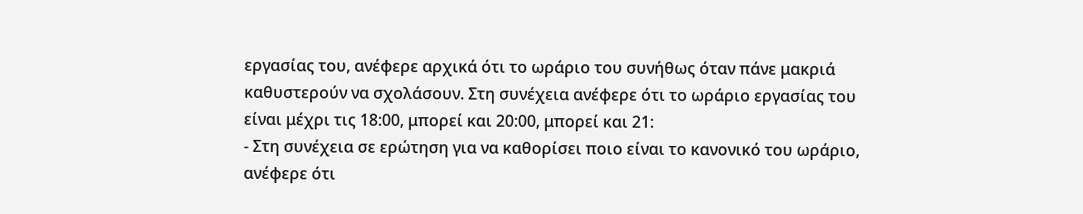εργασίας του, ανέφερε αρχικά ότι το ωράριο του συνήθως όταν πάνε μακριά καθυστερούν να σχολάσουν. Στη συνέχεια ανέφερε ότι το ωράριο εργασίας του είναι μέχρι τις 18:00, μπορεί και 20:00, μπορεί και 21:
- Στη συνέχεια σε ερώτηση για να καθορίσει ποιο είναι το κανονικό του ωράριο, ανέφερε ότι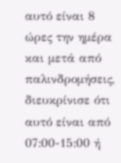αυτό είναι 8 ώρες την ημέρα και μετά από παλινδρομήσεις, διευκρίνισε ότι αυτό είναι από 07:00-15:00 ή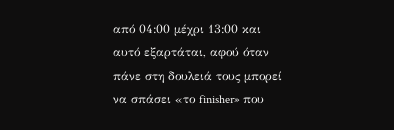από 04:00 μέχρι 13:00 και αυτό εξαρτάται, αφού όταν πάνε στη δουλειά τους μπορεί να σπάσει «το finisher» που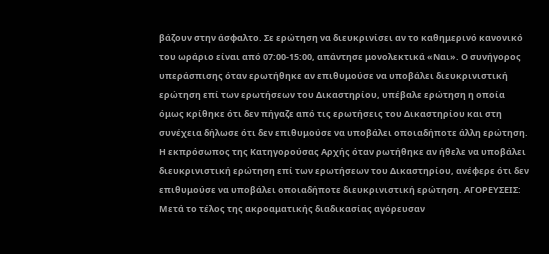βάζουν στην άσφαλτο. Σε ερώτηση να διευκρινίσει αν το καθημερινό κανονικό του ωράριο είναι από 07:00-15:00, απάντησε μονολεκτικά «Ναι». Ο συνήγορος υπεράσπισης όταν ερωτήθηκε αν επιθυμούσε να υποβάλει διευκρινιστική ερώτηση επί των ερωτήσεων του Δικαστηρίου, υπέβαλε ερώτηση η οποία όμως κρίθηκε ότι δεν πήγαζε από τις ερωτήσεις του Δικαστηρίου και στη συνέχεια δήλωσε ότι δεν επιθυμούσε να υποβάλει οποιαδήποτε άλλη ερώτηση. Η εκπρόσωπος της Κατηγορούσας Αρχής όταν ρωτήθηκε αν ήθελε να υποβάλει διευκρινιστική ερώτηση επί των ερωτήσεων του Δικαστηρίου, ανέφερε ότι δεν επιθυμούσε να υποβάλει οποιαδήποτε διευκρινιστική ερώτηση. ΑΓΟΡΕΥΣΕΙΣ: Μετά το τέλος της ακροαματικής διαδικασίας αγόρευσαν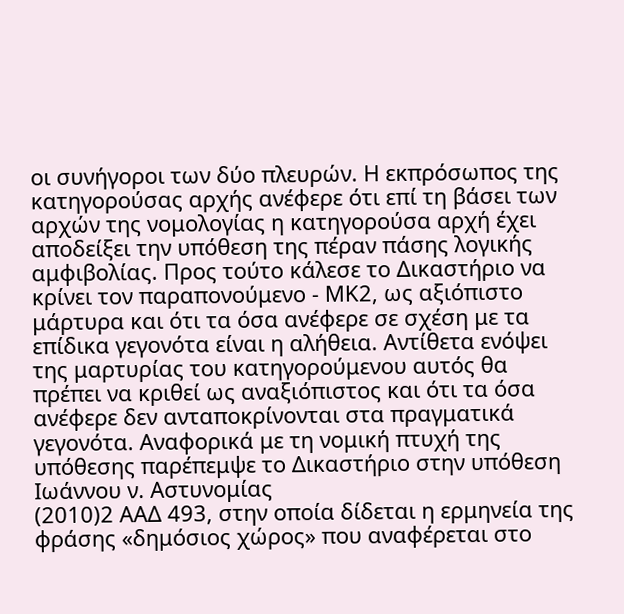οι συνήγοροι των δύο πλευρών. Η εκπρόσωπος της κατηγορούσας αρχής ανέφερε ότι επί τη βάσει των αρχών της νομολογίας η κατηγορούσα αρχή έχει αποδείξει την υπόθεση της πέραν πάσης λογικής αμφιβολίας. Προς τούτο κάλεσε το Δικαστήριο να κρίνει τον παραπονούμενο - ΜΚ2, ως αξιόπιστο μάρτυρα και ότι τα όσα ανέφερε σε σχέση με τα επίδικα γεγονότα είναι η αλήθεια. Αντίθετα ενόψει της μαρτυρίας του κατηγορούμενου αυτός θα πρέπει να κριθεί ως αναξιόπιστος και ότι τα όσα ανέφερε δεν ανταποκρίνονται στα πραγματικά γεγονότα. Αναφορικά με τη νομική πτυχή της υπόθεσης παρέπεμψε το Δικαστήριο στην υπόθεση Ιωάννου ν. Αστυνομίας
(2010)2 ΑΑΔ 493, στην οποία δίδεται η ερμηνεία της φράσης «δημόσιος χώρος» που αναφέρεται στο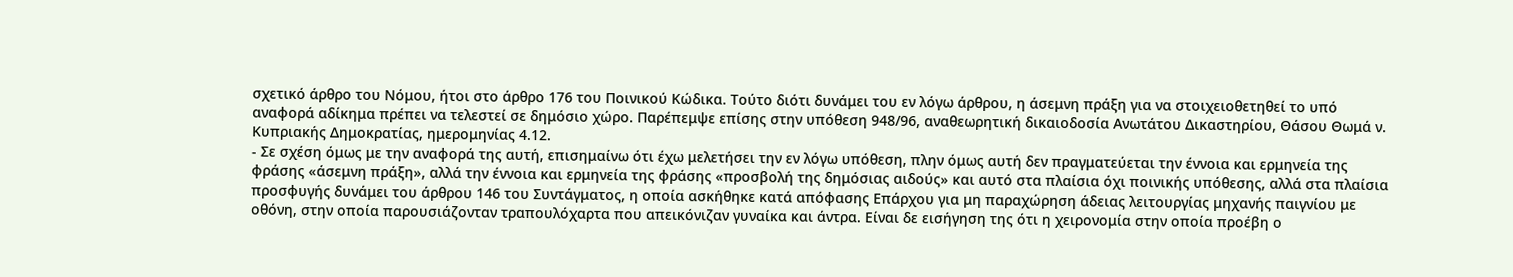σχετικό άρθρο του Νόμου, ήτοι στο άρθρο 176 του Ποινικού Κώδικα. Τούτο διότι δυνάμει του εν λόγω άρθρου, η άσεμνη πράξη για να στοιχειοθετηθεί το υπό αναφορά αδίκημα πρέπει να τελεστεί σε δημόσιο χώρο. Παρέπεμψε επίσης στην υπόθεση 948/96, αναθεωρητική δικαιοδοσία Ανωτάτου Δικαστηρίου, Θάσου Θωμά ν. Κυπριακής Δημοκρατίας, ημερομηνίας 4.12.
- Σε σχέση όμως με την αναφορά της αυτή, επισημαίνω ότι έχω μελετήσει την εν λόγω υπόθεση, πλην όμως αυτή δεν πραγματεύεται την έννοια και ερμηνεία της φράσης «άσεμνη πράξη», αλλά την έννοια και ερμηνεία της φράσης «προσβολή της δημόσιας αιδούς» και αυτό στα πλαίσια όχι ποινικής υπόθεσης, αλλά στα πλαίσια προσφυγής δυνάμει του άρθρου 146 του Συντάγματος, η οποία ασκήθηκε κατά απόφασης Επάρχου για μη παραχώρηση άδειας λειτουργίας μηχανής παιγνίου με οθόνη, στην οποία παρουσιάζονταν τραπουλόχαρτα που απεικόνιζαν γυναίκα και άντρα. Είναι δε εισήγηση της ότι η χειρονομία στην οποία προέβη ο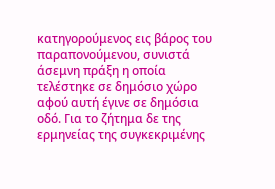κατηγορούμενος εις βάρος του παραπονούμενου, συνιστά άσεμνη πράξη η οποία τελέστηκε σε δημόσιο χώρο αφού αυτή έγινε σε δημόσια οδό. Για το ζήτημα δε της ερμηνείας της συγκεκριμένης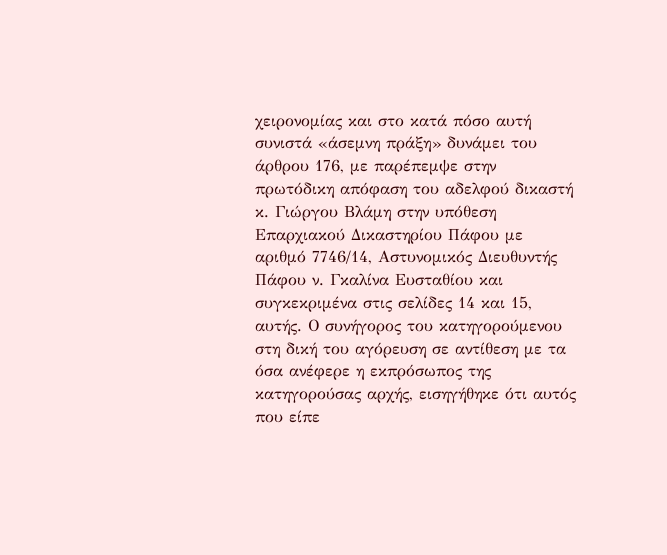χειρονομίας και στο κατά πόσο αυτή συνιστά «άσεμνη πράξη» δυνάμει του άρθρου 176, με παρέπεμψε στην πρωτόδικη απόφαση του αδελφού δικαστή κ. Γιώργου Βλάμη στην υπόθεση Επαρχιακού Δικαστηρίου Πάφου με αριθμό 7746/14, Αστυνομικός Διευθυντής Πάφου ν. Γκαλίνα Ευσταθίου και συγκεκριμένα στις σελίδες 14 και 15, αυτής. Ο συνήγορος του κατηγορούμενου στη δική του αγόρευση σε αντίθεση με τα όσα ανέφερε η εκπρόσωπος της κατηγορούσας αρχής, εισηγήθηκε ότι αυτός που είπε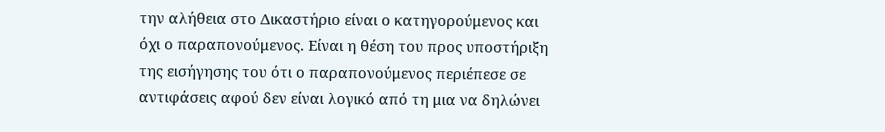την αλήθεια στο Δικαστήριο είναι ο κατηγορούμενος και όχι ο παραπονούμενος. Είναι η θέση του προς υποστήριξη της εισήγησης του ότι ο παραπονούμενος περιέπεσε σε αντιφάσεις αφού δεν είναι λογικό από τη μια να δηλώνει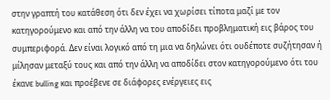στην γραπτή του κατάθεση ότι δεν έχει να χωρίσει τίποτα μαζί με τον κατηγορούμενο και από την άλλη να του αποδίδει προβληματική εις βάρος του συμπεριφορά. Δεν είναι λογικό από τη μια να δηλώνει ότι ουδέποτε συζήτησαν ή μίλησαν μεταξύ τους και από την άλλη να αποδίδει στον κατηγορούμενο ότι του έκανε bulling και προέβενε σε διάφορες ενέργειες εις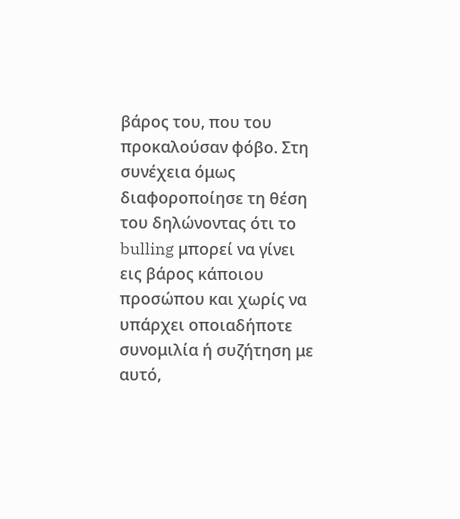βάρος του, που του προκαλούσαν φόβο. Στη συνέχεια όμως διαφοροποίησε τη θέση του δηλώνοντας ότι το bulling μπορεί να γίνει εις βάρος κάποιου προσώπου και χωρίς να υπάρχει οποιαδήποτε συνομιλία ή συζήτηση με αυτό,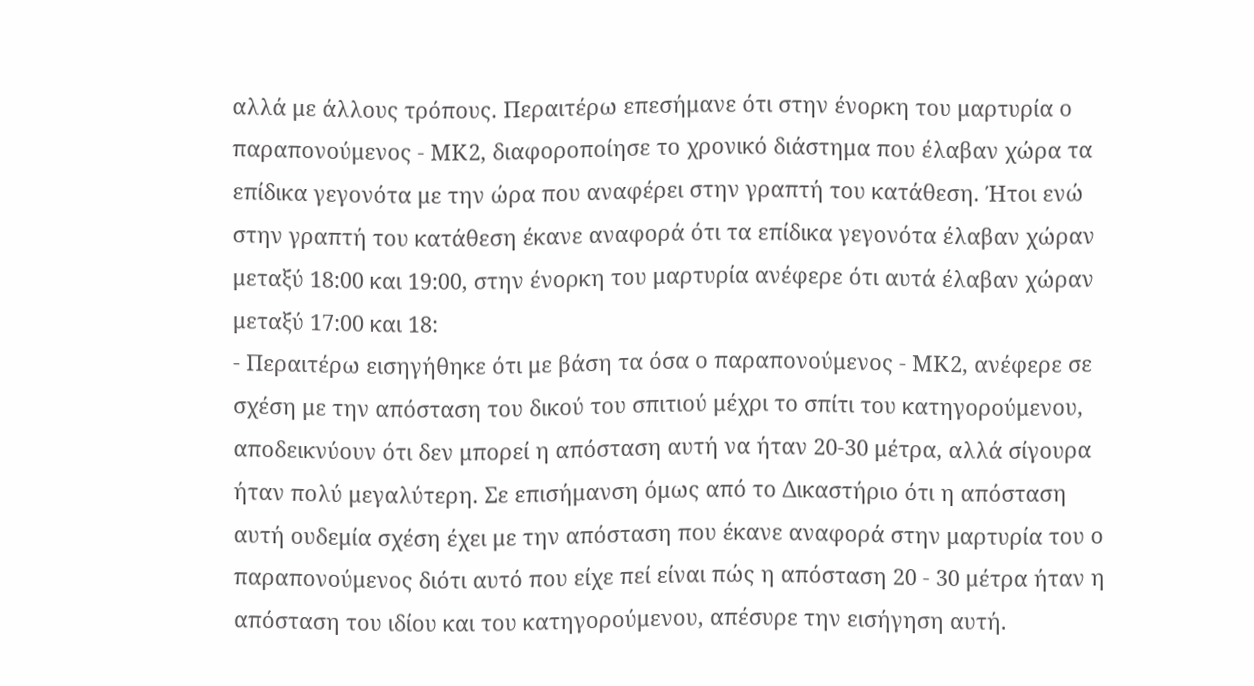αλλά με άλλους τρόπους. Περαιτέρω επεσήμανε ότι στην ένορκη του μαρτυρία ο παραπονούμενος - ΜΚ2, διαφοροποίησε το χρονικό διάστημα που έλαβαν χώρα τα επίδικα γεγονότα με την ώρα που αναφέρει στην γραπτή του κατάθεση. Ήτοι ενώ στην γραπτή του κατάθεση έκανε αναφορά ότι τα επίδικα γεγονότα έλαβαν χώραν μεταξύ 18:00 και 19:00, στην ένορκη του μαρτυρία ανέφερε ότι αυτά έλαβαν χώραν μεταξύ 17:00 και 18:
- Περαιτέρω εισηγήθηκε ότι με βάση τα όσα ο παραπονούμενος - ΜΚ2, ανέφερε σε σχέση με την απόσταση του δικού του σπιτιού μέχρι το σπίτι του κατηγορούμενου, αποδεικνύουν ότι δεν μπορεί η απόσταση αυτή να ήταν 20-30 μέτρα, αλλά σίγουρα ήταν πολύ μεγαλύτερη. Σε επισήμανση όμως από το Δικαστήριο ότι η απόσταση αυτή ουδεμία σχέση έχει με την απόσταση που έκανε αναφορά στην μαρτυρία του ο παραπονούμενος διότι αυτό που είχε πεί είναι πώς η απόσταση 20 - 30 μέτρα ήταν η απόσταση του ιδίου και του κατηγορούμενου, απέσυρε την εισήγηση αυτή.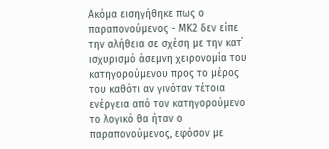Ακόμα εισηγήθηκε πως ο παραπονούμενος - ΜΚ2 δεν είπε την αλήθεια σε σχέση με την κατ΄ ισχυρισμό άσεμνη χειρονομία του κατηγορούμενου προς το μέρος του καθότι αν γινόταν τέτοια ενέργεια από τον κατηγορούμενο το λογικό θα ήταν ο παραπονούμενος, εφόσον με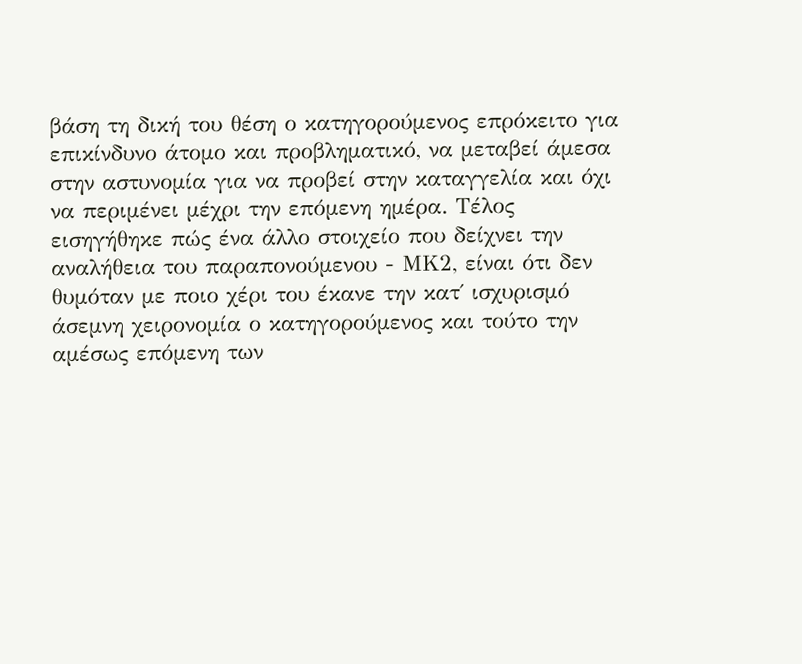βάση τη δική του θέση ο κατηγορούμενος επρόκειτο για επικίνδυνο άτομο και προβληματικό, να μεταβεί άμεσα στην αστυνομία για να προβεί στην καταγγελία και όχι να περιμένει μέχρι την επόμενη ημέρα. Τέλος εισηγήθηκε πώς ένα άλλο στοιχείο που δείχνει την αναλήθεια του παραπονούμενου - ΜΚ2, είναι ότι δεν θυμόταν με ποιο χέρι του έκανε την κατ΄ ισχυρισμό άσεμνη χειρονομία ο κατηγορούμενος και τούτο την αμέσως επόμενη των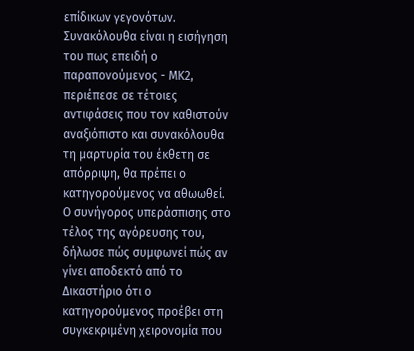επίδικων γεγονότων. Συνακόλουθα είναι η εισήγηση του πως επειδή ο παραπονούμενος - ΜΚ2, περιέπεσε σε τέτοιες αντιφάσεις που τον καθιστούν αναξιόπιστο και συνακόλουθα τη μαρτυρία του έκθετη σε απόρριψη, θα πρέπει ο κατηγορούμενος να αθωωθεί. Ο συνήγορος υπεράσπισης στο τέλος της αγόρευσης του, δήλωσε πώς συμφωνεί πώς αν γίνει αποδεκτό από το Δικαστήριο ότι ο κατηγορούμενος προέβει στη συγκεκριμένη χειρονομία που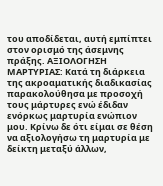του αποδίδεται, αυτή εμπίπτει στον ορισμό της άσεμνης πράξης. ΑΞΙΟΛΟΓΗΣΗ ΜΑΡΤΥΡΙΑΣ: Κατά τη διάρκεια της ακροαματικής διαδικασίας παρακολούθησα με προσοχή τους μάρτυρες ενώ έδιδαν ενόρκως μαρτυρία ενώπιον μου. Κρίνω δε ότι είμαι σε θέση να αξιολογήσω τη μαρτυρία με δείκτη μεταξύ άλλων,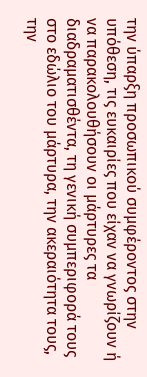την ύπαρξη προσωπικού συμφέροντος στην υπόθεση, τις ευκαιρίες που είχαν να γνωρίζουν ή να παρακολουθήσουν οι μάρτυρες τα διαδραματισθέντα, τη γενική συμπεριφορά τους στο εδώλιο του μάρτυρα, την ακεραιότητα τους, την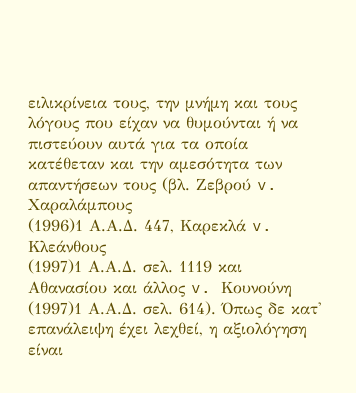ειλικρίνεια τους, την μνήμη και τους λόγους που είχαν να θυμούνται ή να πιστεύουν αυτά για τα οποία κατέθεταν και την αμεσότητα των απαντήσεων τους (βλ. Ζεβρού v. Χαραλάμπους
(1996)1 Α.Α.Δ. 447, Καρεκλά v. Κλεάνθους
(1997)1 Α.Α.Δ. σελ. 1119 και Αθανασίου και άλλος v. Κουνούνη
(1997)1 Α.Α.Δ. σελ. 614). Όπως δε κατ' επανάλειψη έχει λεχθεί, η αξιολόγηση είναι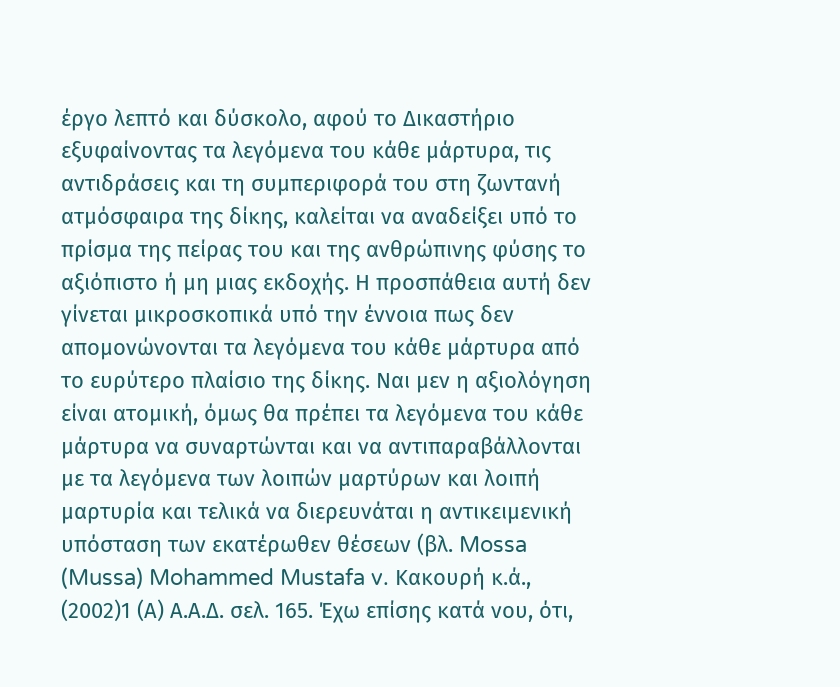έργο λεπτό και δύσκολο, αφού το Δικαστήριο εξυφαίνοντας τα λεγόμενα του κάθε μάρτυρα, τις αντιδράσεις και τη συμπεριφορά του στη ζωντανή ατμόσφαιρα της δίκης, καλείται να αναδείξει υπό το πρίσμα της πείρας του και της ανθρώπινης φύσης το αξιόπιστο ή μη μιας εκδοχής. Η προσπάθεια αυτή δεν γίνεται μικροσκοπικά υπό την έννοια πως δεν απομονώνονται τα λεγόμενα του κάθε μάρτυρα από το ευρύτερο πλαίσιο της δίκης. Ναι μεν η αξιολόγηση είναι ατομική, όμως θα πρέπει τα λεγόμενα του κάθε μάρτυρα να συναρτώνται και να αντιπαραβάλλονται με τα λεγόμενα των λοιπών μαρτύρων και λοιπή μαρτυρία και τελικά να διερευνάται η αντικειμενική υπόσταση των εκατέρωθεν θέσεων (βλ. Mossa (Mussa) Mohammed Mustafa v. Κακουρή κ.ά.,
(2002)1 (Α) Α.Α.Δ. σελ. 165. Έχω επίσης κατά νου, ότι,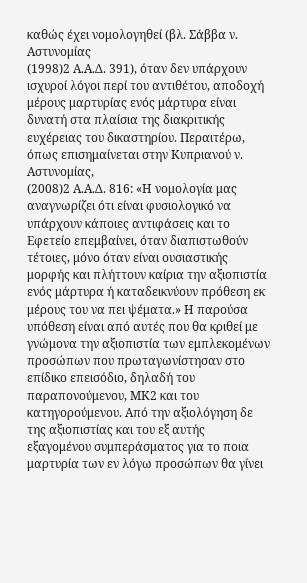καθώς έχει νομολογηθεί (βλ. Σάββα ν. Αστυνομίας
(1998)2 Α.Α.Δ. 391), όταν δεν υπάρχουν ισχυροί λόγοι περί του αντιθέτου, αποδοχή μέρους μαρτυρίας ενός μάρτυρα είναι δυνατή στα πλαίσια της διακριτικής ευχέρειας του δικαστηρίου. Περαιτέρω, όπως επισημαίνεται στην Κυπριανού ν. Αστυνομίας,
(2008)2 Α.Α.Δ. 816: «Η νομολογία μας αναγνωρίζει ότι είναι φυσιολογικό να υπάρχουν κάποιες αντιφάσεις και το Εφετείο επεμβαίνει, όταν διαπιστωθούν τέτοιες, μόνο όταν είναι ουσιαστικής μορφής και πλήττουν καίρια την αξιοπιστία ενός μάρτυρα ή καταδεικνύουν πρόθεση εκ μέρους του να πει ψέματα.» Η παρούσα υπόθεση είναι από αυτές που θα κριθεί με γνώμονα την αξιοπιστία των εμπλεκομένων προσώπων που πρωταγωνίστησαν στο επίδικο επεισόδιο, δηλαδή του παραπονούμενου, ΜΚ2 και του κατηγορούμενου. Από την αξιολόγηση δε της αξιοπιστίας και του εξ αυτής εξαγομένου συμπεράσματος για το ποια μαρτυρία των εν λόγω προσώπων θα γίνει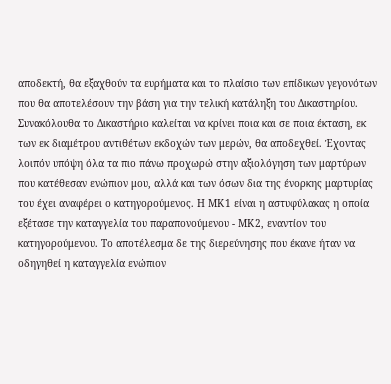αποδεκτή, θα εξαχθούν τα ευρήματα και το πλαίσιο των επίδικων γεγονότων που θα αποτελέσουν την βάση για την τελική κατάληξη του Δικαστηρίου. Συνακόλουθα το Δικαστήριο καλείται να κρίνει ποια και σε ποια έκταση, εκ των εκ διαμέτρου αντιθέτων εκδοχών των μερών, θα αποδεχθεί. Έχοντας λοιπόν υπόψη όλα τα πιο πάνω προχωρώ στην αξιολόγηση των μαρτύρων που κατέθεσαν ενώπιον μου, αλλά και των όσων δια της ένορκης μαρτυρίας του έχει αναφέρει ο κατηγορούμενος. Η ΜΚ1 είναι η αστυφύλακας η οποία εξέτασε την καταγγελία του παραπονούμενου - ΜΚ2, εναντίον του κατηγορούμενου. Το αποτέλεσμα δε της διερεύνησης που έκανε ήταν να οδηγηθεί η καταγγελία ενώπιον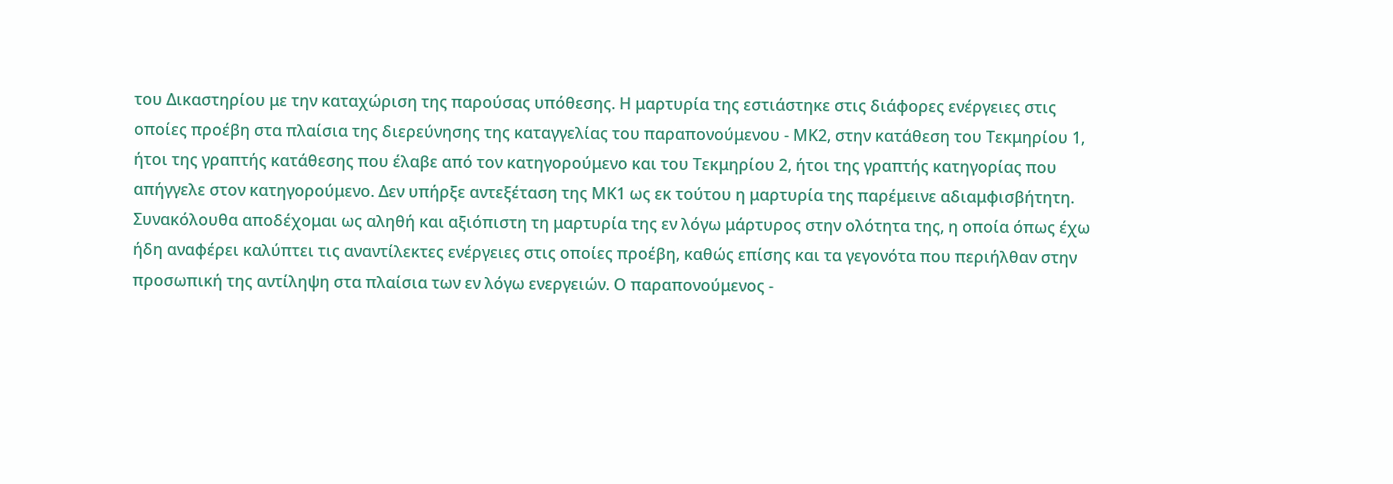του Δικαστηρίου με την καταχώριση της παρούσας υπόθεσης. Η μαρτυρία της εστιάστηκε στις διάφορες ενέργειες στις οποίες προέβη στα πλαίσια της διερεύνησης της καταγγελίας του παραπονούμενου - ΜΚ2, στην κατάθεση του Τεκμηρίου 1, ήτοι της γραπτής κατάθεσης που έλαβε από τον κατηγορούμενο και του Τεκμηρίου 2, ήτοι της γραπτής κατηγορίας που απήγγελε στον κατηγορούμενο. Δεν υπήρξε αντεξέταση της ΜΚ1 ως εκ τούτου η μαρτυρία της παρέμεινε αδιαμφισβήτητη. Συνακόλουθα αποδέχομαι ως αληθή και αξιόπιστη τη μαρτυρία της εν λόγω μάρτυρος στην ολότητα της, η οποία όπως έχω ήδη αναφέρει καλύπτει τις αναντίλεκτες ενέργειες στις οποίες προέβη, καθώς επίσης και τα γεγονότα που περιήλθαν στην προσωπική της αντίληψη στα πλαίσια των εν λόγω ενεργειών. Ο παραπονούμενος -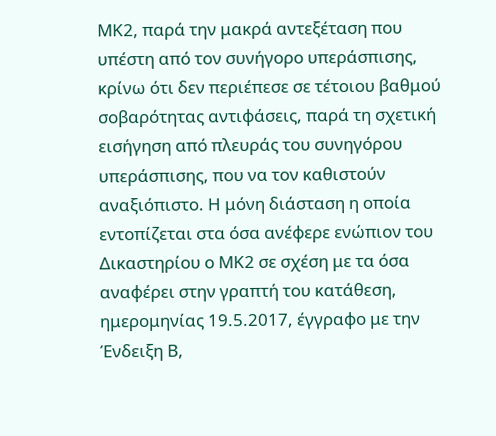ΜΚ2, παρά την μακρά αντεξέταση που υπέστη από τον συνήγορο υπεράσπισης, κρίνω ότι δεν περιέπεσε σε τέτοιου βαθμού σοβαρότητας αντιφάσεις, παρά τη σχετική εισήγηση από πλευράς του συνηγόρου υπεράσπισης, που να τον καθιστούν αναξιόπιστο. Η μόνη διάσταση η οποία εντοπίζεται στα όσα ανέφερε ενώπιον του Δικαστηρίου ο ΜΚ2 σε σχέση με τα όσα αναφέρει στην γραπτή του κατάθεση, ημερομηνίας 19.5.2017, έγγραφο με την Ένδειξη Β,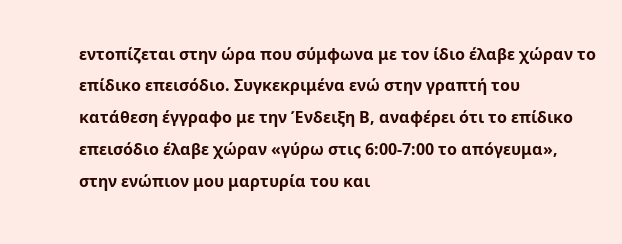εντοπίζεται στην ώρα που σύμφωνα με τον ίδιο έλαβε χώραν το επίδικο επεισόδιο. Συγκεκριμένα ενώ στην γραπτή του κατάθεση έγγραφο με την Ένδειξη Β, αναφέρει ότι το επίδικο επεισόδιο έλαβε χώραν «γύρω στις 6:00-7:00 το απόγευμα», στην ενώπιον μου μαρτυρία του και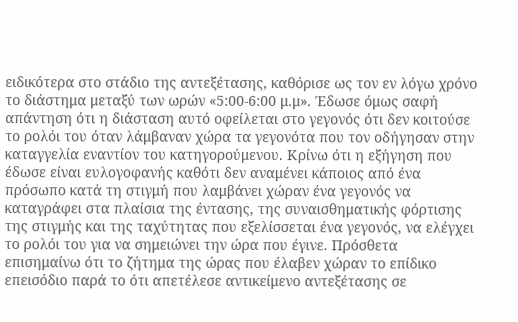ειδικότερα στο στάδιο της αντεξέτασης, καθόρισε ως τον εν λόγω χρόνο το διάστημα μεταξύ των ωρών «5:00-6:00 μ.μ». Έδωσε όμως σαφή απάντηση ότι η διάσταση αυτό οφείλεται στο γεγονός ότι δεν κοιτούσε το ρολόι του όταν λάμβαναν χώρα τα γεγονότα που τον οδήγησαν στην καταγγελία εναντίον του κατηγορούμενου. Κρίνω ότι η εξήγηση που έδωσε είναι ευλογοφανής καθότι δεν αναμένει κάποιος από ένα πρόσωπο κατά τη στιγμή που λαμβάνει χώραν ένα γεγονός να καταγράφει στα πλαίσια της έντασης, της συναισθηματικής φόρτισης της στιγμής και της ταχύτητας που εξελίσσεται ένα γεγονός, να ελέγχει το ρολόι του για να σημειώνει την ώρα που έγινε. Πρόσθετα επισημαίνω ότι το ζήτημα της ώρας που έλαβεν χώραν το επίδικο επεισόδιο παρά το ότι απετέλεσε αντικείμενο αντεξέτασης σε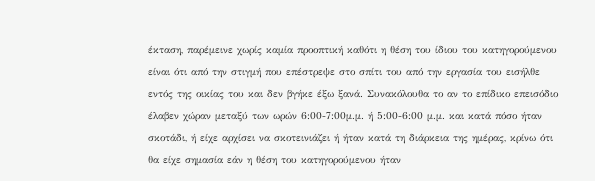έκταση, παρέμεινε χωρίς καμία προοπτική καθότι η θέση του ίδιου του κατηγορούμενου είναι ότι από την στιγμή που επέστρεψε στο σπίτι του από την εργασία του εισήλθε εντός της οικίας του και δεν βγήκε έξω ξανά. Συνακόλουθα το αν το επίδικο επεισόδιο έλαβεν χώραν μεταξύ των ωρών 6:00-7:00μ.μ. ή 5:00-6:00 μ.μ. και κατά πόσο ήταν σκοτάδι, ή είχε αρχίσει να σκοτεινιάζει ή ήταν κατά τη διάρκεια της ημέρας, κρίνω ότι θα είχε σημασία εάν η θέση του κατηγορούμενου ήταν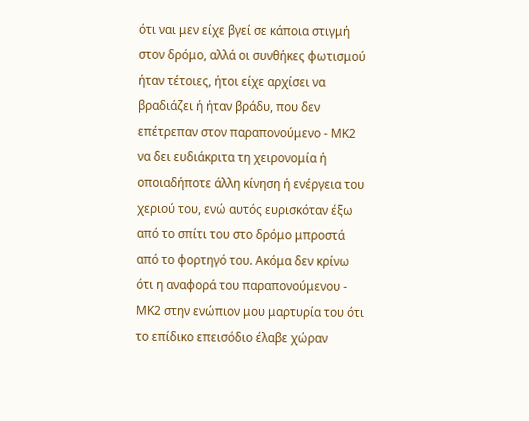ότι ναι μεν είχε βγεί σε κάποια στιγμή στον δρόμο, αλλά οι συνθήκες φωτισμού ήταν τέτοιες, ήτοι είχε αρχίσει να βραδιάζει ή ήταν βράδυ, που δεν επέτρεπαν στον παραπονούμενο - ΜΚ2 να δει ευδιάκριτα τη χειρονομία ή οποιαδήποτε άλλη κίνηση ή ενέργεια του χεριού του, ενώ αυτός ευρισκόταν έξω από το σπίτι του στο δρόμο μπροστά από το φορτηγό του. Ακόμα δεν κρίνω ότι η αναφορά του παραπονούμενου - ΜΚ2 στην ενώπιον μου μαρτυρία του ότι το επίδικο επεισόδιο έλαβε χώραν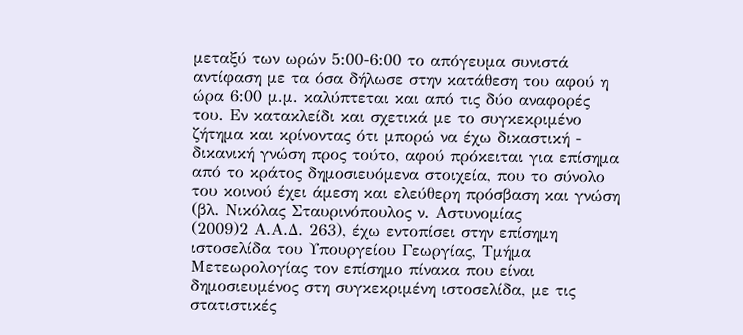μεταξύ των ωρών 5:00-6:00 το απόγευμα συνιστά αντίφαση με τα όσα δήλωσε στην κατάθεση του αφού η ώρα 6:00 μ.μ. καλύπτεται και από τις δύο αναφορές του. Εν κατακλείδι και σχετικά με το συγκεκριμένο ζήτημα και κρίνοντας ότι μπορώ να έχω δικαστική - δικανική γνώση προς τούτο, αφού πρόκειται για επίσημα από το κράτος δημοσιευόμενα στοιχεία, που το σύνολο του κοινού έχει άμεση και ελεύθερη πρόσβαση και γνώση (βλ. Νικόλας Σταυρινόπουλος ν. Αστυνομίας
(2009)2 Α.Α.Δ. 263), έχω εντοπίσει στην επίσημη ιστοσελίδα του Υπουργείου Γεωργίας, Τμήμα Μετεωρολογίας τον επίσημο πίνακα που είναι δημοσιευμένος στη συγκεκριμένη ιστοσελίδα, με τις στατιστικές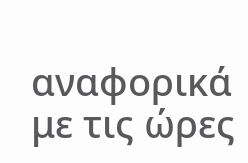αναφορικά με τις ώρες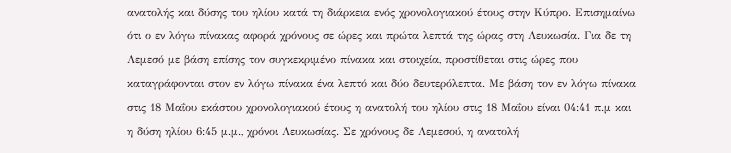ανατολής και δύσης του ηλίου κατά τη διάρκεια ενός χρονολογιακού έτους στην Κύπρο. Επισημαίνω ότι ο εν λόγω πίνακας αφορά χρόνους σε ώρες και πρώτα λεπτά της ώρας στη Λευκωσία. Για δε τη Λεμεσό με βάση επίσης τον συγκεκριμένο πίνακα και στοιχεία, προστίθεται στις ώρες που καταγράφονται στον εν λόγω πίνακα ένα λεπτό και δύο δευτερόλεπτα. Με βάση τον εν λόγω πίνακα στις 18 Μαΐου εκάστου χρονολογιακού έτους η ανατολή του ηλίου στις 18 Μαΐου είναι 04:41 π.μ και η δύση ηλίου 6:45 μ.μ., χρόνοι Λευκωσίας. Σε χρόνους δε Λεμεσού, η ανατολή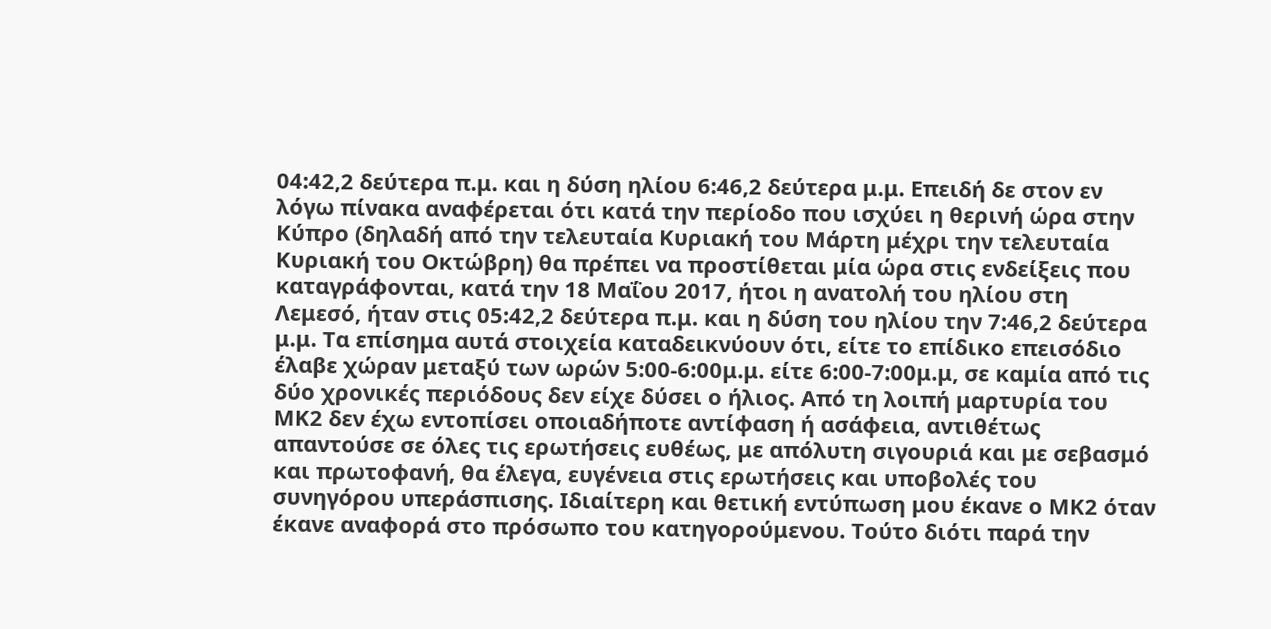04:42,2 δεύτερα π.μ. και η δύση ηλίου 6:46,2 δεύτερα μ.μ. Επειδή δε στον εν λόγω πίνακα αναφέρεται ότι κατά την περίοδο που ισχύει η θερινή ώρα στην Κύπρο (δηλαδή από την τελευταία Κυριακή του Μάρτη μέχρι την τελευταία Κυριακή του Οκτώβρη) θα πρέπει να προστίθεται μία ώρα στις ενδείξεις που καταγράφονται, κατά την 18 Μαΐου 2017, ήτοι η ανατολή του ηλίου στη Λεμεσό, ήταν στις 05:42,2 δεύτερα π.μ. και η δύση του ηλίου την 7:46,2 δεύτερα μ.μ. Τα επίσημα αυτά στοιχεία καταδεικνύουν ότι, είτε το επίδικο επεισόδιο έλαβε χώραν μεταξύ των ωρών 5:00-6:00μ.μ. είτε 6:00-7:00μ.μ, σε καμία από τις δύο χρονικές περιόδους δεν είχε δύσει ο ήλιος. Από τη λοιπή μαρτυρία του ΜΚ2 δεν έχω εντοπίσει οποιαδήποτε αντίφαση ή ασάφεια, αντιθέτως απαντούσε σε όλες τις ερωτήσεις ευθέως, με απόλυτη σιγουριά και με σεβασμό και πρωτοφανή, θα έλεγα, ευγένεια στις ερωτήσεις και υποβολές του συνηγόρου υπεράσπισης. Ιδιαίτερη και θετική εντύπωση μου έκανε ο ΜΚ2 όταν έκανε αναφορά στο πρόσωπο του κατηγορούμενου. Τούτο διότι παρά την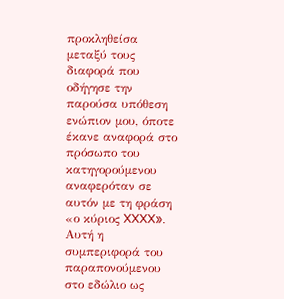προκληθείσα μεταξύ τους διαφορά που οδήγησε την παρούσα υπόθεση ενώπιον μου, όποτε έκανε αναφορά στο πρόσωπο του κατηγορούμενου αναφερόταν σε αυτόν με τη φράση «ο κύριος XXXX». Αυτή η συμπεριφορά του παραπονούμενου στο εδώλιο ως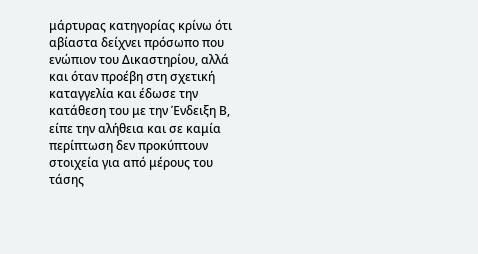μάρτυρας κατηγορίας κρίνω ότι αβίαστα δείχνει πρόσωπο που ενώπιον του Δικαστηρίου, αλλά και όταν προέβη στη σχετική καταγγελία και έδωσε την κατάθεση του με την Ένδειξη Β, είπε την αλήθεια και σε καμία περίπτωση δεν προκύπτουν στοιχεία για από μέρους του τάσης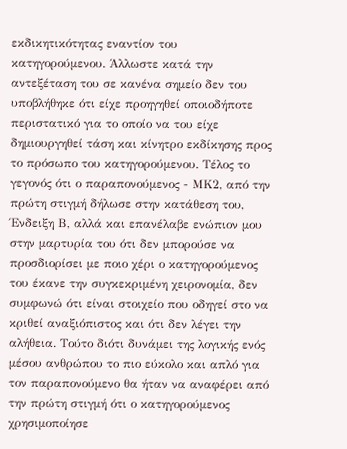εκδικητικότητας εναντίον του κατηγορούμενου. Άλλωστε κατά την αντεξέταση του σε κανένα σημείο δεν του υποβλήθηκε ότι είχε προηγηθεί οποιοδήποτε περιστατικό για το οποίο να του είχε δημιουργηθεί τάση και κίνητρο εκδίκησης προς το πρόσωπο του κατηγορούμενου. Τέλος το γεγονός ότι ο παραπονούμενος - ΜΚ2, από την πρώτη στιγμή δήλωσε στην κατάθεση του, Ένδειξη Β, αλλά και επανέλαβε ενώπιον μου στην μαρτυρία του ότι δεν μπορούσε να προσδιορίσει με ποιο χέρι ο κατηγορούμενος του έκανε την συγκεκριμένη χειρονομία, δεν συμφωνώ ότι είναι στοιχείο που οδηγεί στο να κριθεί αναξιόπιστος και ότι δεν λέγει την αλήθεια. Τούτο διότι δυνάμει της λογικής ενός μέσου ανθρώπου το πιο εύκολο και απλό για τον παραπονούμενο θα ήταν να αναφέρει από την πρώτη στιγμή ότι ο κατηγορούμενος χρησιμοποίησε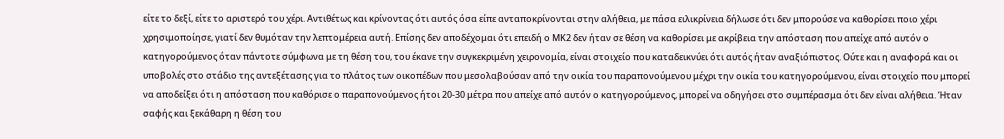είτε το δεξί, είτε το αριστερό του χέρι. Αντιθέτως και κρίνοντας ότι αυτός όσα είπε ανταποκρίνονται στην αλήθεια, με πάσα ειλικρίνεια δήλωσε ότι δεν μπορούσε να καθορίσει ποιο χέρι χρησιμοποίησε, γιατί δεν θυμόταν την λεπτομέρεια αυτή. Επίσης δεν αποδέχομαι ότι επειδή ο ΜΚ2 δεν ήταν σε θέση να καθορίσει με ακρίβεια την απόσταση που απείχε από αυτόν ο κατηγορούμενος όταν πάντοτε σύμφωνα με τη θέση του, του έκανε την συγκεκριμένη χειρονομία, είναι στοιχείο που καταδεικνύει ότι αυτός ήταν αναξιόπιστος. Ούτε και η αναφορά και οι υποβολές στο στάδιο της αντεξέτασης για το πλάτος των οικοπέδων που μεσολαβούσαν από την οικία του παραπονούμενου μέχρι την οικία του κατηγορούμενου, είναι στοιχείο που μπορεί να αποδείξει ότι η απόσταση που καθόρισε ο παραπονούμενος ήτοι 20-30 μέτρα που απείχε από αυτόν ο κατηγορούμενος, μπορεί να οδηγήσει στο συμπέρασμα ότι δεν είναι αλήθεια. Ήταν σαφής και ξεκάθαρη η θέση του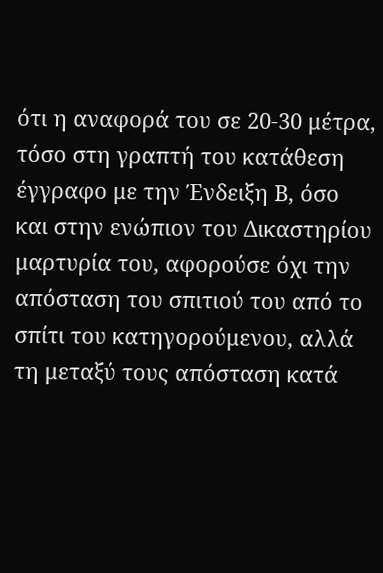ότι η αναφορά του σε 20-30 μέτρα, τόσο στη γραπτή του κατάθεση έγγραφο με την Ένδειξη Β, όσο και στην ενώπιον του Δικαστηρίου μαρτυρία του, αφορούσε όχι την απόσταση του σπιτιού του από το σπίτι του κατηγορούμενου, αλλά τη μεταξύ τους απόσταση κατά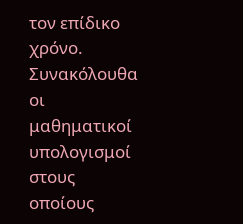τον επίδικο χρόνο. Συνακόλουθα οι μαθηματικοί υπολογισμοί στους οποίους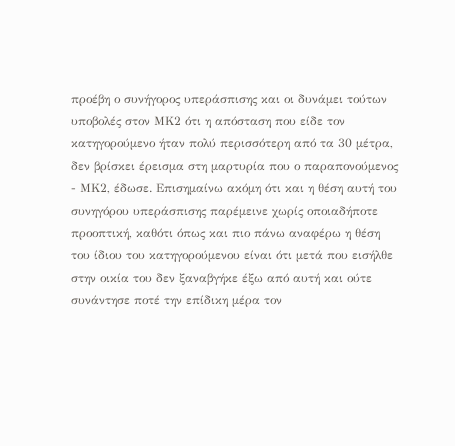προέβη ο συνήγορος υπεράσπισης και οι δυνάμει τούτων υποβολές στον ΜΚ2 ότι η απόσταση που είδε τον κατηγορούμενο ήταν πολύ περισσότερη από τα 30 μέτρα, δεν βρίσκει έρεισμα στη μαρτυρία που ο παραπονούμενος - ΜΚ2, έδωσε. Επισημαίνω ακόμη ότι και η θέση αυτή του συνηγόρου υπεράσπισης παρέμεινε χωρίς οποιαδήποτε προοπτική, καθότι όπως και πιο πάνω αναφέρω η θέση του ίδιου του κατηγορούμενου είναι ότι μετά που εισήλθε στην οικία του δεν ξαναβγήκε έξω από αυτή και ούτε συνάντησε ποτέ την επίδικη μέρα τον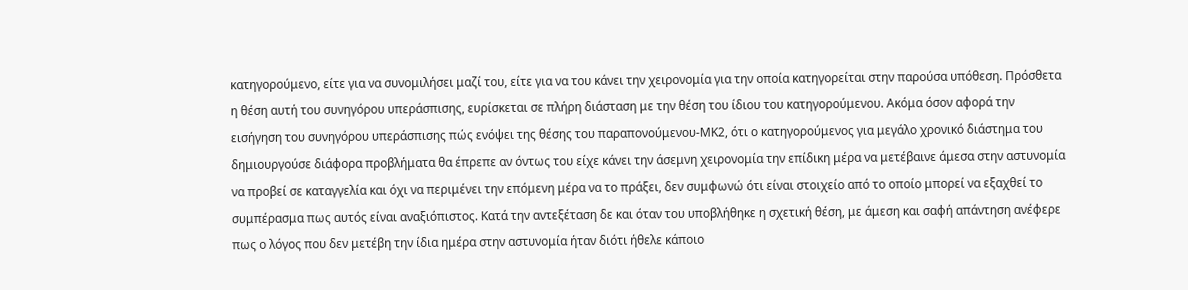κατηγορούμενο, είτε για να συνομιλήσει μαζί του, είτε για να του κάνει την χειρονομία για την οποία κατηγορείται στην παρούσα υπόθεση. Πρόσθετα η θέση αυτή του συνηγόρου υπεράσπισης, ευρίσκεται σε πλήρη διάσταση με την θέση του ίδιου του κατηγορούμενου. Ακόμα όσον αφορά την εισήγηση του συνηγόρου υπεράσπισης πώς ενόψει της θέσης του παραπονούμενου-ΜΚ2, ότι ο κατηγορούμενος για μεγάλο χρονικό διάστημα του δημιουργούσε διάφορα προβλήματα θα έπρεπε αν όντως του είχε κάνει την άσεμνη χειρονομία την επίδικη μέρα να μετέβαινε άμεσα στην αστυνομία να προβεί σε καταγγελία και όχι να περιμένει την επόμενη μέρα να το πράξει, δεν συμφωνώ ότι είναι στοιχείο από το οποίο μπορεί να εξαχθεί το συμπέρασμα πως αυτός είναι αναξιόπιστος. Κατά την αντεξέταση δε και όταν του υποβλήθηκε η σχετική θέση, με άμεση και σαφή απάντηση ανέφερε πως ο λόγος που δεν μετέβη την ίδια ημέρα στην αστυνομία ήταν διότι ήθελε κάποιο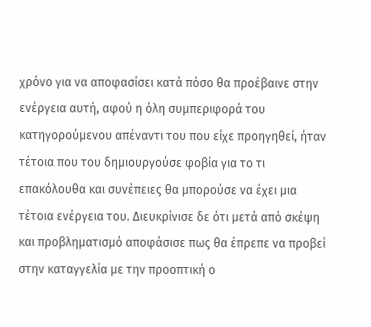χρόνο για να αποφασίσει κατά πόσο θα προέβαινε στην ενέργεια αυτή, αφού η όλη συμπεριφορά του κατηγορούμενου απέναντι του που είχε προηγηθεί, ήταν τέτοια που του δημιουργούσε φοβία για το τι επακόλουθα και συνέπειες θα μπορούσε να έχει μια τέτοια ενέργεια του. Διευκρίνισε δε ότι μετά από σκέψη και προβληματισμό αποφάσισε πως θα έπρεπε να προβεί στην καταγγελία με την προοπτική ο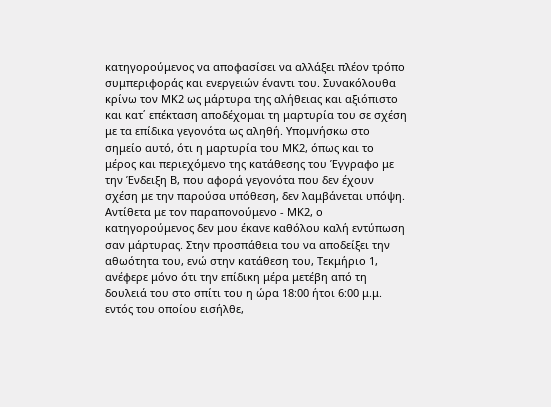κατηγορούμενος να αποφασίσει να αλλάξει πλέον τρόπο συμπεριφοράς και ενεργειών έναντι του. Συνακόλουθα κρίνω τον ΜΚ2 ως μάρτυρα της αλήθειας και αξιόπιστο και κατ΄ επέκταση αποδέχομαι τη μαρτυρία του σε σχέση με τα επίδικα γεγονότα ως αληθή. Υπομνήσκω στο σημείο αυτό, ότι η μαρτυρία του ΜΚ2, όπως και το μέρος και περιεχόμενο της κατάθεσης του Έγγραφο με την Ένδειξη Β, που αφορά γεγονότα που δεν έχουν σχέση με την παρούσα υπόθεση, δεν λαμβάνεται υπόψη. Αντίθετα με τον παραπονούμενο - ΜΚ2, ο κατηγορούμενος δεν μου έκανε καθόλου καλή εντύπωση σαν μάρτυρας. Στην προσπάθεια του να αποδείξει την αθωότητα του, ενώ στην κατάθεση του, Τεκμήριο 1, ανέφερε μόνο ότι την επίδικη μέρα μετέβη από τη δουλειά του στο σπίτι του η ώρα 18:00 ήτοι 6:00 μ.μ. εντός του οποίου εισήλθε,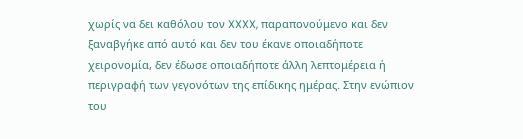χωρίς να δει καθόλου τον XXXX, παραπονούμενο και δεν ξαναβγήκε από αυτό και δεν του έκανε οποιαδήποτε χειρονομία, δεν έδωσε οποιαδήποτε άλλη λεπτομέρεια ή περιγραφή των γεγονότων της επίδικης ημέρας. Στην ενώπιον του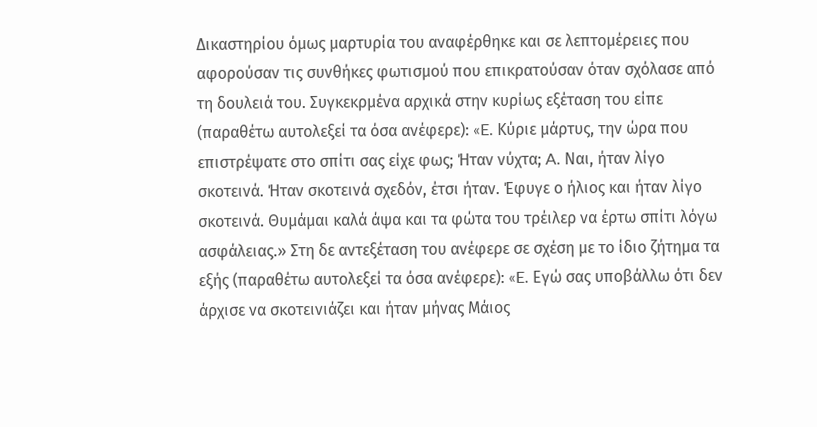Δικαστηρίου όμως μαρτυρία του αναφέρθηκε και σε λεπτομέρειες που αφορούσαν τις συνθήκες φωτισμού που επικρατούσαν όταν σχόλασε από τη δουλειά του. Συγκεκρμένα αρχικά στην κυρίως εξέταση του είπε (παραθέτω αυτολεξεί τα όσα ανέφερε): «E. Κύριε μάρτυς, την ώρα που επιστρέψατε στο σπίτι σας είχε φως; Ήταν νύχτα; A. Ναι, ήταν λίγο σκοτεινά. Ήταν σκοτεινά σχεδόν, έτσι ήταν. Έφυγε ο ήλιος και ήταν λίγο σκοτεινά. Θυμάμαι καλά άψα και τα φώτα του τρέιλερ να έρτω σπίτι λόγω ασφάλειας.» Στη δε αντεξέταση του ανέφερε σε σχέση με το ίδιο ζήτημα τα εξής (παραθέτω αυτολεξεί τα όσα ανέφερε): «E. Εγώ σας υποβάλλω ότι δεν άρχισε να σκοτεινιάζει και ήταν μήνας Μάιος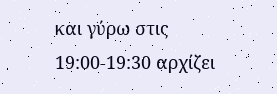και γύρω στις 19:00‑19:30 αρχίζει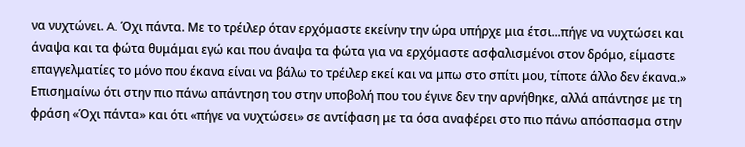να νυχτώνει. A. Όχι πάντα. Με το τρέιλερ όταν ερχόμαστε εκείνην την ώρα υπήρχε μια έτσι...πήγε να νυχτώσει και άναψα και τα φώτα θυμάμαι εγώ και που άναψα τα φώτα για να ερχόμαστε ασφαλισμένοι στον δρόμο, είμαστε επαγγελματίες το μόνο που έκανα είναι να βάλω το τρέιλερ εκεί και να μπω στο σπίτι μου, τίποτε άλλο δεν έκανα.» Επισημαίνω ότι στην πιο πάνω απάντηση του στην υποβολή που του έγινε δεν την αρνήθηκε, αλλά απάντησε με τη φράση «Όχι πάντα» και ότι «πήγε να νυχτώσει» σε αντίφαση με τα όσα αναφέρει στο πιο πάνω απόσπασμα στην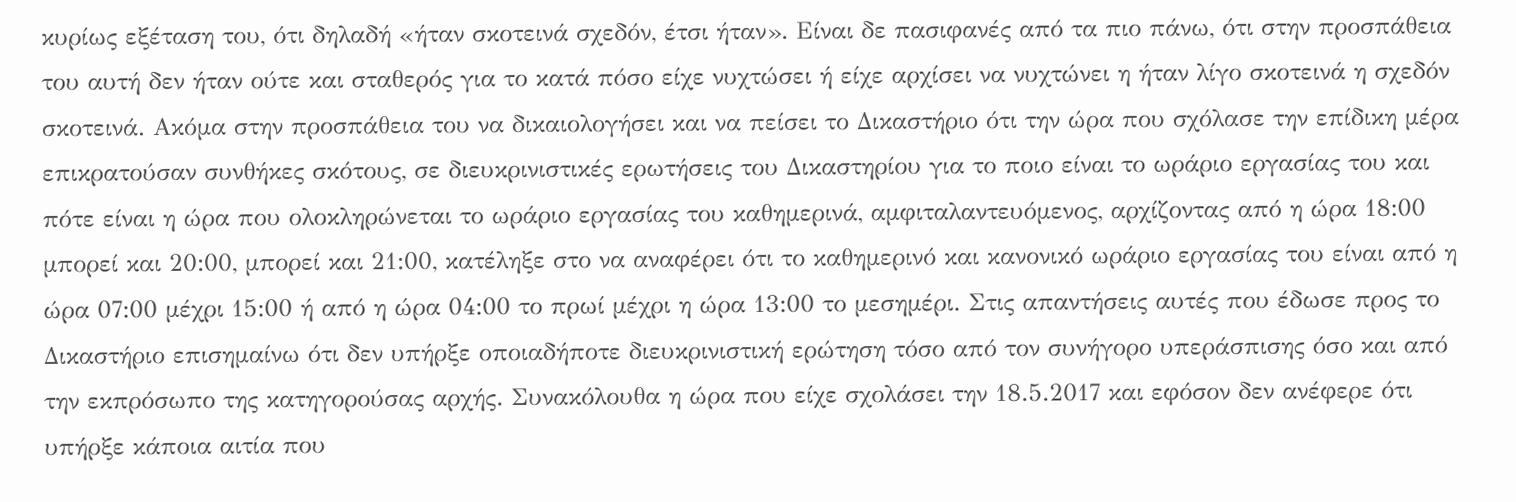κυρίως εξέταση του, ότι δηλαδή «ήταν σκοτεινά σχεδόν, έτσι ήταν». Είναι δε πασιφανές από τα πιο πάνω, ότι στην προσπάθεια του αυτή δεν ήταν ούτε και σταθερός για το κατά πόσο είχε νυχτώσει ή είχε αρχίσει να νυχτώνει η ήταν λίγο σκοτεινά η σχεδόν σκοτεινά. Ακόμα στην προσπάθεια του να δικαιολογήσει και να πείσει το Δικαστήριο ότι την ώρα που σχόλασε την επίδικη μέρα επικρατούσαν συνθήκες σκότους, σε διευκρινιστικές ερωτήσεις του Δικαστηρίου για το ποιο είναι το ωράριο εργασίας του και πότε είναι η ώρα που ολοκληρώνεται το ωράριο εργασίας του καθημερινά, αμφιταλαντευόμενος, αρχίζοντας από η ώρα 18:00 μπορεί και 20:00, μπορεί και 21:00, κατέληξε στο να αναφέρει ότι το καθημερινό και κανονικό ωράριο εργασίας του είναι από η ώρα 07:00 μέχρι 15:00 ή από η ώρα 04:00 το πρωί μέχρι η ώρα 13:00 το μεσημέρι. Στις απαντήσεις αυτές που έδωσε προς το Δικαστήριο επισημαίνω ότι δεν υπήρξε οποιαδήποτε διευκρινιστική ερώτηση τόσο από τον συνήγορο υπεράσπισης όσο και από την εκπρόσωπο της κατηγορούσας αρχής. Συνακόλουθα η ώρα που είχε σχολάσει την 18.5.2017 και εφόσον δεν ανέφερε ότι υπήρξε κάποια αιτία που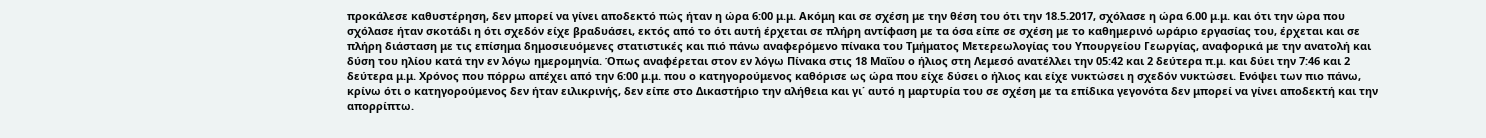προκάλεσε καθυστέρηση, δεν μπορεί να γίνει αποδεκτό πώς ήταν η ώρα 6:00 μ.μ. Ακόμη και σε σχέση με την θέση του ότι την 18.5.2017, σχόλασε η ώρα 6.00 μ.μ. και ότι την ώρα που σχόλασε ήταν σκοτάδι η ότι σχεδόν είχε βραδυάσει, εκτός από το ότι αυτή έρχεται σε πλήρη αντίφαση με τα όσα είπε σε σχέση με το καθημερινό ωράριο εργασίας του, έρχεται και σε πλήρη διάσταση με τις επίσημα δημοσιευόμενες στατιστικές και πιό πάνω αναφερόμενο πίνακα του Τμήματος Μετερεωλογίας του Υπουργείου Γεωργίας, αναφορικά με την ανατολή και δύση του ηλίου κατά την εν λόγω ημερομηνία. Όπως αναφέρεται στον εν λόγω Πίνακα στις 18 Μαΐου ο ήλιος στη Λεμεσό ανατέλλει την 05:42 και 2 δεύτερα π.μ. και δύει την 7:46 και 2 δεύτερα μ.μ. Χρόνος που πόρρω απέχει από την 6:00 μ.μ. που ο κατηγορούμενος καθόρισε ως ώρα που είχε δύσει ο ήλιος και είχε νυκτώσει η σχεδόν νυκτώσει. Ενόψει των πιο πάνω, κρίνω ότι ο κατηγορούμενος δεν ήταν ειλικρινής, δεν είπε στο Δικαστήριο την αλήθεια και γι΄ αυτό η μαρτυρία του σε σχέση με τα επίδικα γεγονότα δεν μπορεί να γίνει αποδεκτή και την απορρίπτω.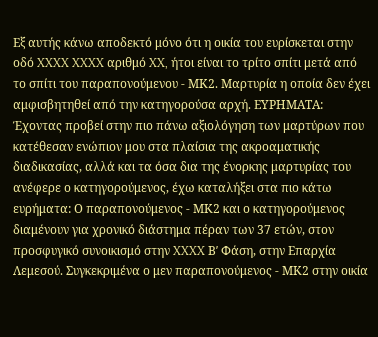Εξ αυτής κάνω αποδεκτό μόνο ότι η οικία του ευρίσκεται στην οδό XXXX XXXX αριθμό XX, ήτοι είναι το τρίτο σπίτι μετά από το σπίτι του παραπονούμενου - ΜΚ2. Μαρτυρία η οποία δεν έχει αμφισβητηθεί από την κατηγορούσα αρχή. ΕΥΡΗΜΑΤΑ: Έχοντας προβεί στην πιο πάνω αξιολόγηση των μαρτύρων που κατέθεσαν ενώπιον μου στα πλαίσια της ακροαματικής διαδικασίας, αλλά και τα όσα δια της ένορκης μαρτυρίας του ανέφερε ο κατηγορούμενος, έχω καταλήξει στα πιο κάτω ευρήματα: Ο παραπονούμενος - ΜΚ2 και ο κατηγορούμενος διαμένουν για χρονικό διάστημα πέραν των 37 ετών, στον προσφυγικό συνοικισμό στην XXXX Βʹ Φάση, στην Επαρχία Λεμεσού. Συγκεκριμένα ο μεν παραπονούμενος - ΜΚ2 στην οικία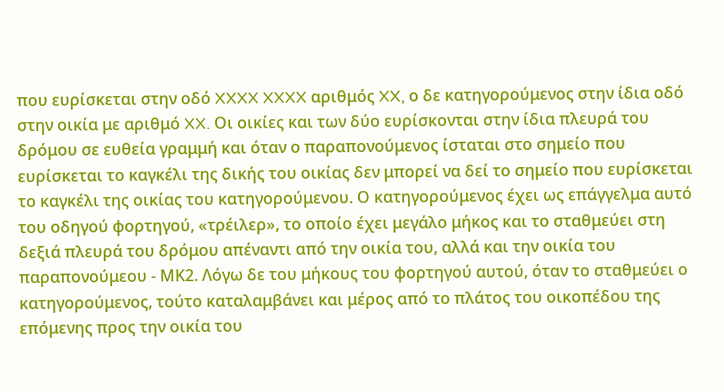που ευρίσκεται στην οδό XXXX XXXX αριθμός XX, ο δε κατηγορούμενος στην ίδια οδό στην οικία με αριθμό XX. Οι οικίες και των δύο ευρίσκονται στην ίδια πλευρά του δρόμου σε ευθεία γραμμή και όταν ο παραπονούμενος ίσταται στο σημείο που ευρίσκεται το καγκέλι της δικής του οικίας δεν μπορεί να δεί το σημείο που ευρίσκεται το καγκέλι της οικίας του κατηγορούμενου. Ο κατηγορούμενος έχει ως επάγγελμα αυτό του οδηγού φορτηγού, «τρέιλερ», το οποίο έχει μεγάλο μήκος και το σταθμεύει στη δεξιά πλευρά του δρόμου απέναντι από την οικία του, αλλά και την οικία του παραπονούμεου - ΜΚ2. Λόγω δε του μήκους του φορτηγού αυτού, όταν το σταθμεύει ο κατηγορούμενος, τούτο καταλαμβάνει και μέρος από το πλάτος του οικοπέδου της επόμενης προς την οικία του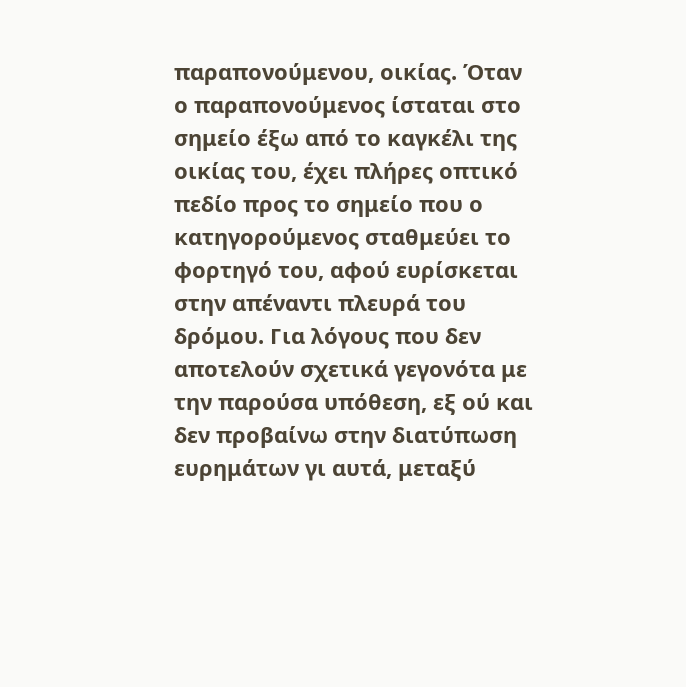παραπονούμενου, οικίας. Όταν ο παραπονούμενος ίσταται στο σημείο έξω από το καγκέλι της οικίας του, έχει πλήρες οπτικό πεδίο προς το σημείο που ο κατηγορούμενος σταθμεύει το φορτηγό του, αφού ευρίσκεται στην απέναντι πλευρά του δρόμου. Για λόγους που δεν αποτελούν σχετικά γεγονότα με την παρούσα υπόθεση, εξ ού και δεν προβαίνω στην διατύπωση ευρημάτων γι αυτά, μεταξύ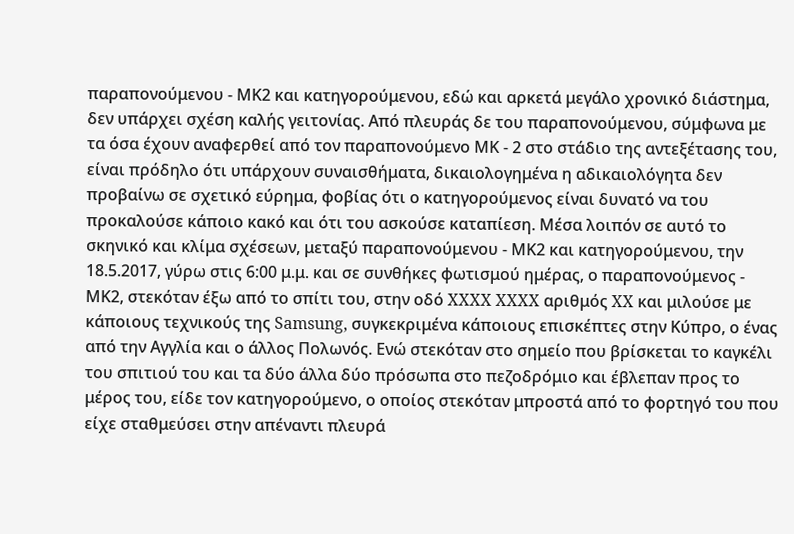παραπονούμενου - ΜΚ2 και κατηγορούμενου, εδώ και αρκετά μεγάλο χρονικό διάστημα, δεν υπάρχει σχέση καλής γειτονίας. Από πλευράς δε του παραπονούμενου, σύμφωνα με τα όσα έχουν αναφερθεί από τον παραπονούμενο ΜΚ - 2 στο στάδιο της αντεξέτασης του, είναι πρόδηλο ότι υπάρχουν συναισθήματα, δικαιολογημένα η αδικαιολόγητα δεν προβαίνω σε σχετικό εύρημα, φοβίας ότι ο κατηγορούμενος είναι δυνατό να του προκαλούσε κάποιο κακό και ότι του ασκούσε καταπίεση. Μέσα λοιπόν σε αυτό το σκηνικό και κλίμα σχέσεων, μεταξύ παραπονούμενου - ΜΚ2 και κατηγορούμενου, την 18.5.2017, γύρω στις 6:00 μ.μ. και σε συνθήκες φωτισμού ημέρας, ο παραπονούμενος - ΜΚ2, στεκόταν έξω από το σπίτι του, στην οδό XXXX XXXX αριθμός XX και μιλούσε με κάποιους τεχνικούς της Samsung, συγκεκριμένα κάποιους επισκέπτες στην Κύπρο, ο ένας από την Αγγλία και ο άλλος Πολωνός. Ενώ στεκόταν στο σημείο που βρίσκεται το καγκέλι του σπιτιού του και τα δύο άλλα δύο πρόσωπα στο πεζοδρόμιο και έβλεπαν προς το μέρος του, είδε τον κατηγορούμενο, ο οποίος στεκόταν μπροστά από το φορτηγό του που είχε σταθμεύσει στην απέναντι πλευρά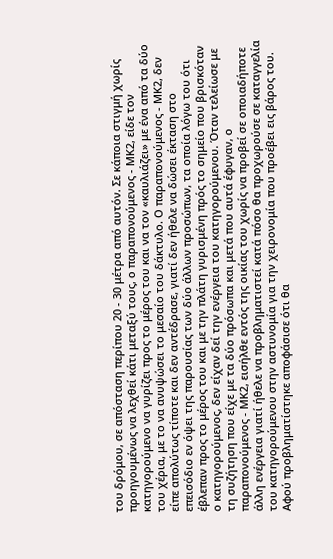του δρόμου, σε απόσταση περίπου 20 - 30 μέτρα από αυτόν. Σε κάποια στιγμή χωρίς προηγουμένως να λεχθεί κάτι μεταξύ τους, ο παραπονούμενος - ΜΚ2, είδε τον κατηγορούμενο να γυρίζει προς το μέρος του και να τον «καυλιάζει» με ένα από τα δύο του χέρια, με το να ανυψώσει το μεσαίο του δάκτυλο. Ο παραπονούμενος - ΜΚ2, δεν είπε απολύτως τίποτε και δεν αντέδρασε, γιατί δεν ήθελε να δώσει έκταση στο επεισόδιο εν όψει της παρουσίας των δύο άλλων προσώπων, τα οποία λόγω του ότι έβλεπαν προς το μέρος του και με την πλάτη γυρισμένη πρός το σημείο που βρισκόταν ο κατηγορούμενος, δεν είχαν δεί την ενέργεια του κατηγορούμενου. Όταν τελείωσε με τη συζήτηση που είχε με τα δύο πρόσωπα και μετά που αυτά έφυγαν, ο παραπονούμενος - ΜΚ2, εισήλθε εντός της οικίας του χωρίς να προβεί σε οποιαδήποτε άλλη ενέργεια γιατί ήθελε να προβληματιστεί κατά πόσο θα προχωρούσε σε καταγγελία του κατηγορούμενου στην αστυνομία για την χειρονομία που προέβει εις βάρος του. Αφού προβληματίστηκε αποφάσισε ότι θα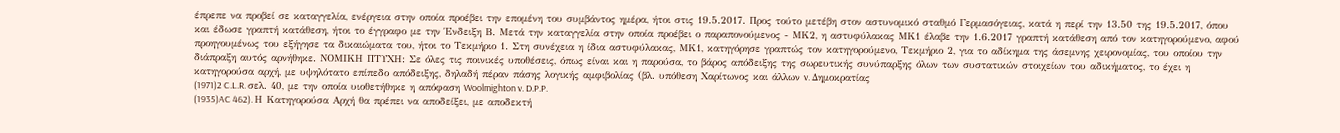έπρεπε να προβεί σε καταγγελία, ενέργεια στην οποία προέβει την επομένη του συμβάντος ημέρα, ήτοι στις 19.5.2017. Προς τούτο μετέβη στον αστυνομικό σταθμό Γερμασόγειας, κατά η περί την 13.50 της 19.5.2017, όπου και έδωσε γραπτή κατάθεση, ήτοι το έγγραφο με την Ένδειξη Β. Μετά την καταγγελία στην οποία προέβει ο παραπονούμενος - ΜΚ2, η αστυφύλακας ΜΚ1 έλαβε την 1.6.2017 γραπτή κατάθεση από τον κατηγορούμενο, αφού προηγουμένως του εξήγησε τα δικαιώματα του, ήτοι το Τεκμήριο 1. Στη συνέχεια η ίδια αστυφύλακας, ΜΚ1, κατηγόρησε γραπτώς τον κατηγορούμενο, Τεκμήριο 2, για το αδίκημα της άσεμνης χειρονομίας, του οποίου την διάπραξη αυτός αρνήθηκε. ΝΟΜΙΚΗ ΠΤΥΧΗ: Σε όλες τις ποινικές υποθέσεις, όπως είναι και η παρούσα, το βάρος απόδειξης της σωρευτικής συνύπαρξης όλων των συστατικών στοιχείων του αδικήματος, το έχει η κατηγορούσα αρχή, με υψηλότατο επίπεδο απόδειξης, δηλαδή πέραν πάσης λογικής αμφιβολίας (βλ. υπόθεση Χαρίτωνος και άλλων v. Δημοκρατίας
(1971)2 C.L.R. σελ. 40, με την οποία υιοθετήθηκε η απόφαση Woolmighton v. D.P.P.
(1935)AC 462). Η Κατηγορούσα Αρχή θα πρέπει να αποδείξει, με αποδεκτή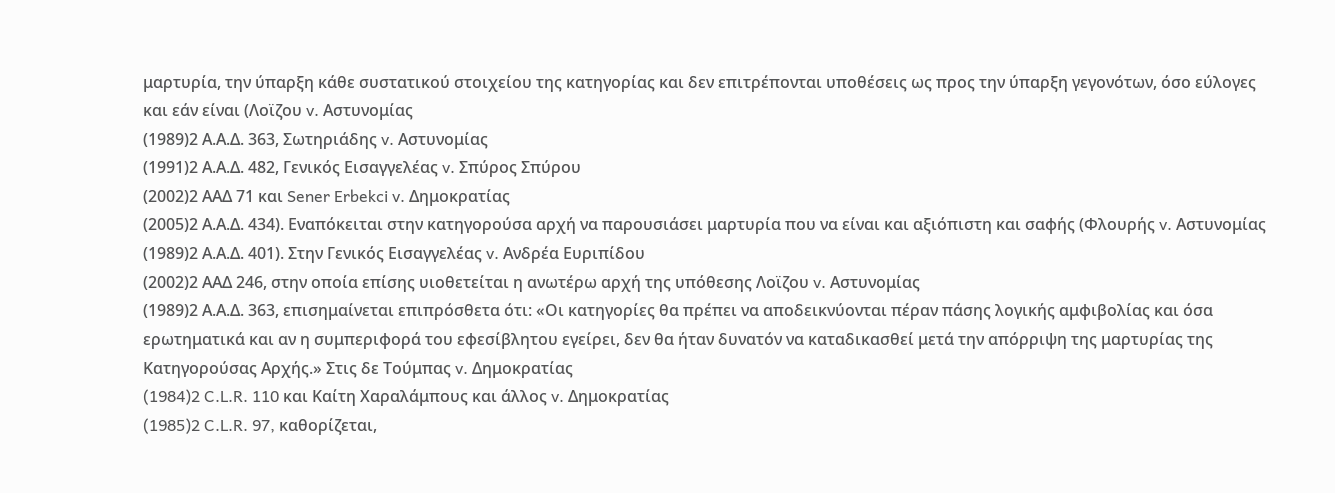μαρτυρία, την ύπαρξη κάθε συστατικού στοιχείου της κατηγορίας και δεν επιτρέπονται υποθέσεις ως προς την ύπαρξη γεγονότων, όσο εύλογες και εάν είναι (Λοϊζου v. Αστυνομίας
(1989)2 Α.Α.Δ. 363, Σωτηριάδης v. Αστυνομίας
(1991)2 Α.Α.Δ. 482, Γενικός Εισαγγελέας v. Σπύρος Σπύρου
(2002)2 ΑΑΔ 71 και Sener Erbekci v. Δημοκρατίας
(2005)2 Α.Α.Δ. 434). Εναπόκειται στην κατηγορούσα αρχή να παρουσιάσει μαρτυρία που να είναι και αξιόπιστη και σαφής (Φλουρής v. Αστυνομίας
(1989)2 Α.Α.Δ. 401). Στην Γενικός Εισαγγελέας v. Ανδρέα Ευριπίδου
(2002)2 ΑΑΔ 246, στην οποία επίσης υιοθετείται η ανωτέρω αρχή της υπόθεσης Λοϊζου v. Αστυνομίας
(1989)2 Α.Α.Δ. 363, επισημαίνεται επιπρόσθετα ότι: «Οι κατηγορίες θα πρέπει να αποδεικνύονται πέραν πάσης λογικής αμφιβολίας και όσα ερωτηματικά και αν η συμπεριφορά του εφεσίβλητου εγείρει, δεν θα ήταν δυνατόν να καταδικασθεί μετά την απόρριψη της μαρτυρίας της Κατηγορούσας Αρχής.» Στις δε Τούμπας v. Δημοκρατίας
(1984)2 C.L.R. 110 και Καίτη Χαραλάμπους και άλλος v. Δημοκρατίας
(1985)2 C.L.R. 97, καθορίζεται,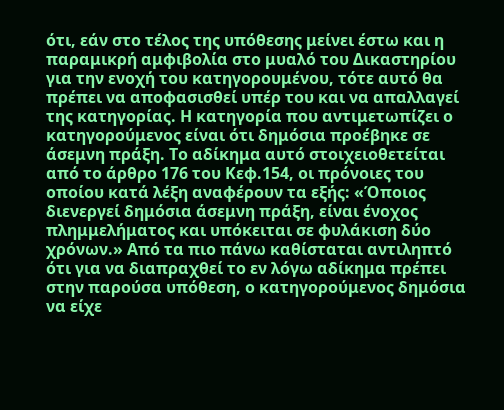ότι, εάν στο τέλος της υπόθεσης μείνει έστω και η παραμικρή αμφιβολία στο μυαλό του Δικαστηρίου για την ενοχή του κατηγορουμένου, τότε αυτό θα πρέπει να αποφασισθεί υπέρ του και να απαλλαγεί της κατηγορίας. Η κατηγορία που αντιμετωπίζει ο κατηγορούμενος είναι ότι δημόσια προέβηκε σε άσεμνη πράξη. Το αδίκημα αυτό στοιχειοθετείται από το άρθρο 176 του Κεφ.154, οι πρόνοιες του οποίου κατά λέξη αναφέρουν τα εξής: «Όποιος διενεργεί δημόσια άσεμνη πράξη, είναι ένοχος πλημμελήματος και υπόκειται σε φυλάκιση δύο χρόνων.» Από τα πιο πάνω καθίσταται αντιληπτό ότι για να διαπραχθεί το εν λόγω αδίκημα πρέπει στην παρούσα υπόθεση, ο κατηγορούμενος δημόσια να είχε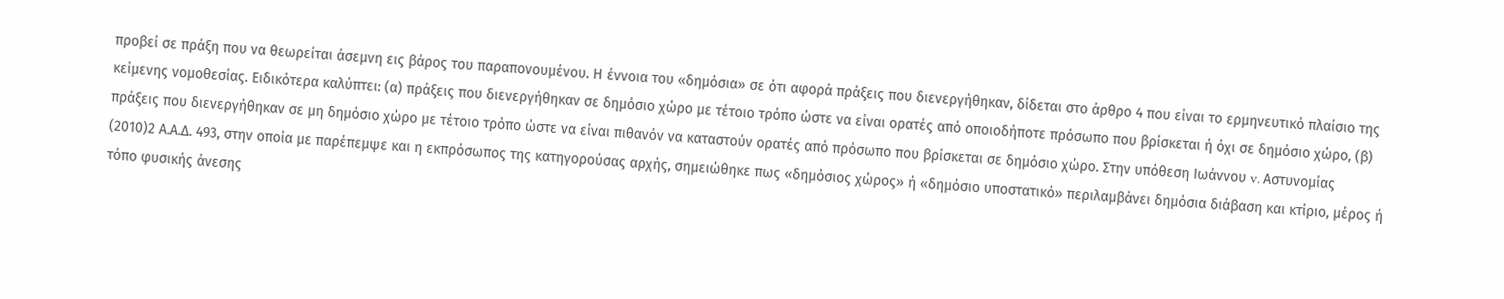προβεί σε πράξη που να θεωρείται άσεμνη εις βάρος του παραπονουμένου. Η έννοια του «δημόσια» σε ότι αφορά πράξεις που διενεργήθηκαν, δίδεται στο άρθρο 4 που είναι το ερμηνευτικό πλαίσιο της κείμενης νομοθεσίας. Ειδικότερα καλύπτει: (α) πράξεις που διενεργήθηκαν σε δημόσιο χώρο με τέτοιο τρόπο ώστε να είναι ορατές από οποιοδήποτε πρόσωπο που βρίσκεται ή όχι σε δημόσιο χώρο, (β) πράξεις που διενεργήθηκαν σε μη δημόσιο χώρο με τέτοιο τρόπο ώστε να είναι πιθανόν να καταστούν ορατές από πρόσωπο που βρίσκεται σε δημόσιο χώρο. Στην υπόθεση Ιωάννου v. Αστυνομίας
(2010)2 Α.Α.Δ. 493, στην οποία με παρέπεμψε και η εκπρόσωπος της κατηγορούσας αρχής, σημειώθηκε πως «δημόσιος χώρος» ή «δημόσιο υποστατικό» περιλαμβάνει δημόσια διάβαση και κτίριο, μέρος ή τόπο φυσικής άνεσης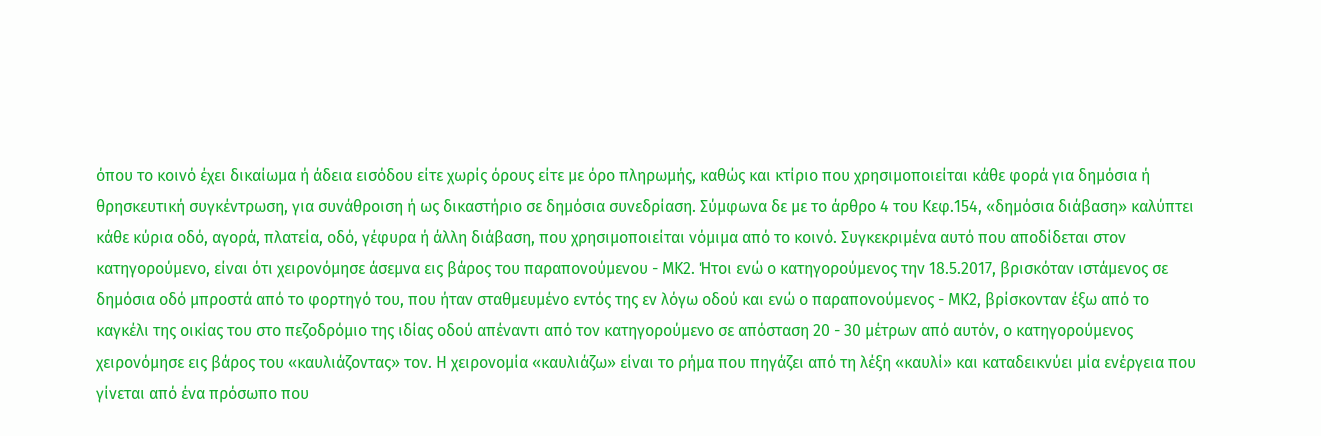όπου το κοινό έχει δικαίωμα ή άδεια εισόδου είτε χωρίς όρους είτε με όρο πληρωμής, καθώς και κτίριο που χρησιμοποιείται κάθε φορά για δημόσια ή θρησκευτική συγκέντρωση, για συνάθροιση ή ως δικαστήριο σε δημόσια συνεδρίαση. Σύμφωνα δε με το άρθρο 4 του Κεφ.154, «δημόσια διάβαση» καλύπτει κάθε κύρια οδό, αγορά, πλατεία, οδό, γέφυρα ή άλλη διάβαση, που χρησιμοποιείται νόμιμα από το κοινό. Συγκεκριμένα αυτό που αποδίδεται στον κατηγορούμενο, είναι ότι χειρονόμησε άσεμνα εις βάρος του παραπονούμενου - ΜΚ2. Ήτοι ενώ ο κατηγορούμενος την 18.5.2017, βρισκόταν ιστάμενος σε δημόσια οδό μπροστά από το φορτηγό του, που ήταν σταθμευμένο εντός της εν λόγω οδού και ενώ ο παραπονούμενος - ΜΚ2, βρίσκονταν έξω από το καγκέλι της οικίας του στο πεζοδρόμιο της ιδίας οδού απέναντι από τον κατηγορούμενο σε απόσταση 20 - 30 μέτρων από αυτόν, ο κατηγορούμενος χειρονόμησε εις βάρος του «καυλιάζοντας» τον. Η χειρονομία «καυλιάζω» είναι το ρήμα που πηγάζει από τη λέξη «καυλί» και καταδεικνύει μία ενέργεια που γίνεται από ένα πρόσωπο που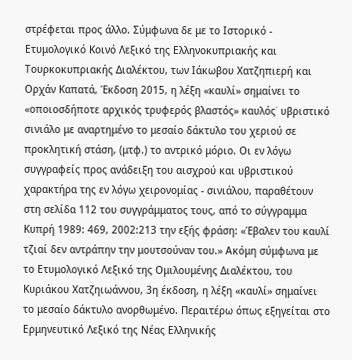στρέφεται προς άλλο. Σύμφωνα δε με το Ιστορικό - Ετυμολογικό Κοινό Λεξικό της Ελληνοκυπριακής και Τουρκοκυπριακής Διαλέκτου, των Ιάκωβου Χατζηπιερή και Ορχάν Καπατά, Έκδοση 2015, η λέξη «καυλί» σημαίνει το «οποιοσδήποτε αρχικός τρυφερός βλαστός» καυλός˙ υβριστικό σινιάλο με αναρτημένο το μεσαίο δάκτυλο του χεριού σε προκλητική στάση, (μτφ.) το αντρικό μόριο. Οι εν λόγω συγγραφείς προς ανάδειξη του αισχρού και υβριστικού χαρακτήρα της εν λόγω χειρονομίας - σινιάλου, παραθέτουν στη σελίδα 112 του συγγράμματος τους, από το σύγγραμμα Κυπρή 1989: 469, 2002:213 την εξής φράση: «Έβαλεν του καυλί τζιαί δεν αντράπην την μουτσούναν του.» Ακόμη σύμφωνα με το Ετυμολογικό Λεξικό της Ομιλουμένης Διαλέκτου, του Κυριάκου Χατζηιωάννου, 3η έκδοση, η λέξη «καυλί» σημαίνει το μεσαίο δάκτυλο ανορθωμένο. Περαιτέρω όπως εξηγείται στο Ερμηνευτικό Λεξικό της Νέας Ελληνικής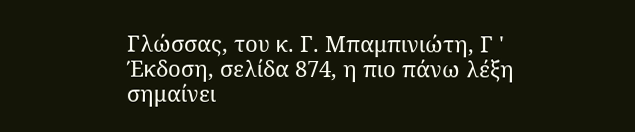Γλώσσας, του κ. Γ. Μπαμπινιώτη, Γ ' Έκδοση, σελίδα 874, η πιο πάνω λέξη σημαίνει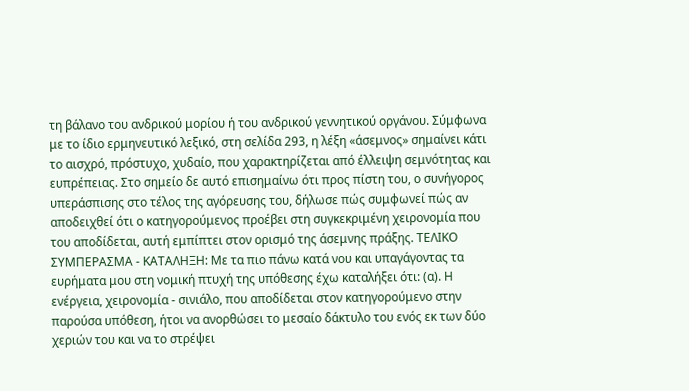τη βάλανο του ανδρικού μορίου ή του ανδρικού γεννητικού οργάνου. Σύμφωνα με το ίδιο ερμηνευτικό λεξικό, στη σελίδα 293, η λέξη «άσεμνος» σημαίνει κάτι το αισχρό, πρόστυχο, χυδαίο, που χαρακτηρίζεται από έλλειψη σεμνότητας και ευπρέπειας. Στο σημείο δε αυτό επισημαίνω ότι προς πίστη του, ο συνήγορος υπεράσπισης στο τέλος της αγόρευσης του, δήλωσε πώς συμφωνεί πώς αν αποδειχθεί ότι ο κατηγορούμενος προέβει στη συγκεκριμένη χειρονομία που του αποδίδεται, αυτή εμπίπτει στον ορισμό της άσεμνης πράξης. ΤΕΛΙΚΟ ΣΥΜΠΕΡΑΣΜΑ - ΚΑΤΑΛΗΞΗ: Με τα πιο πάνω κατά νου και υπαγάγοντας τα ευρήματα μου στη νομική πτυχή της υπόθεσης έχω καταλήξει ότι: (α). Η ενέργεια, χειρονομία - σινιάλο, που αποδίδεται στον κατηγορούμενο στην παρούσα υπόθεση, ήτοι να ανορθώσει το μεσαίο δάκτυλο του ενός εκ των δύο χεριών του και να το στρέψει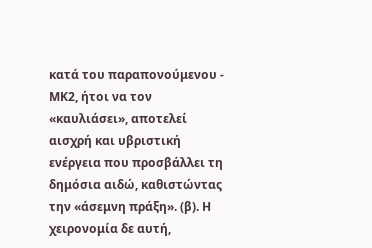κατά του παραπονούμενου - ΜΚ2, ήτοι να τον «καυλιάσει», αποτελεί αισχρή και υβριστική ενέργεια που προσβάλλει τη δημόσια αιδώ, καθιστώντας την «άσεμνη πράξη». (β). Η χειρονομία δε αυτή,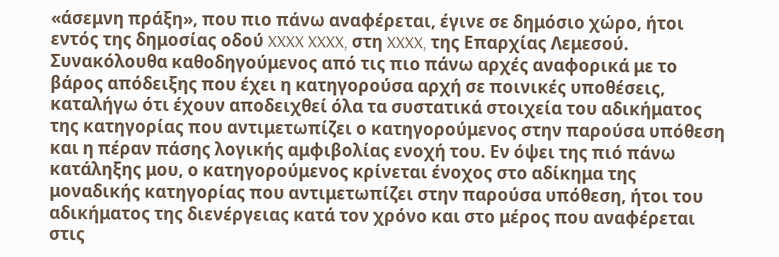«άσεμνη πράξη», που πιο πάνω αναφέρεται, έγινε σε δημόσιο χώρο, ήτοι εντός της δημοσίας οδού XXXX XXXX, στη XXXX, της Επαρχίας Λεμεσού. Συνακόλουθα καθοδηγούμενος από τις πιο πάνω αρχές αναφορικά με το βάρος απόδειξης που έχει η κατηγορούσα αρχή σε ποινικές υποθέσεις, καταλήγω ότι έχουν αποδειχθεί όλα τα συστατικά στοιχεία του αδικήματος της κατηγορίας που αντιμετωπίζει ο κατηγορούμενος στην παρούσα υπόθεση και η πέραν πάσης λογικής αμφιβολίας ενοχή του. Εν όψει της πιό πάνω κατάληξης μου, ο κατηγορούμενος κρίνεται ένοχος στο αδίκημα της μοναδικής κατηγορίας που αντιμετωπίζει στην παρούσα υπόθεση, ήτοι του αδικήματος της διενέργειας κατά τον χρόνο και στο μέρος που αναφέρεται στις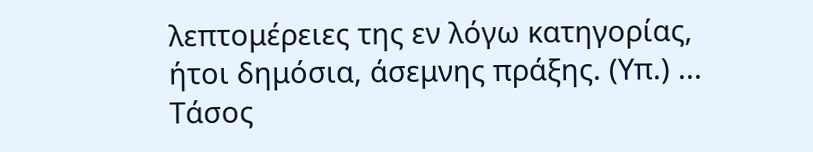λεπτομέρειες της εν λόγω κατηγορίας, ήτοι δημόσια, άσεμνης πράξης. (Υπ.) ... Tάσος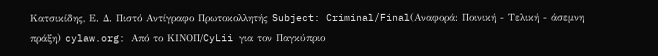Κατσικίδης, Ε. Δ. Πιστό Αντίγραφο Πρωτοκολλητής Subject: Criminal/Final(Αναφορά: Ποινική - Τελική - άσεμνη πράξη) cylaw.org: Από το ΚΙΝOΠ/CyLii για τον Παγκύπριο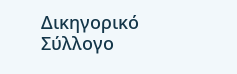Δικηγορικό Σύλλογο